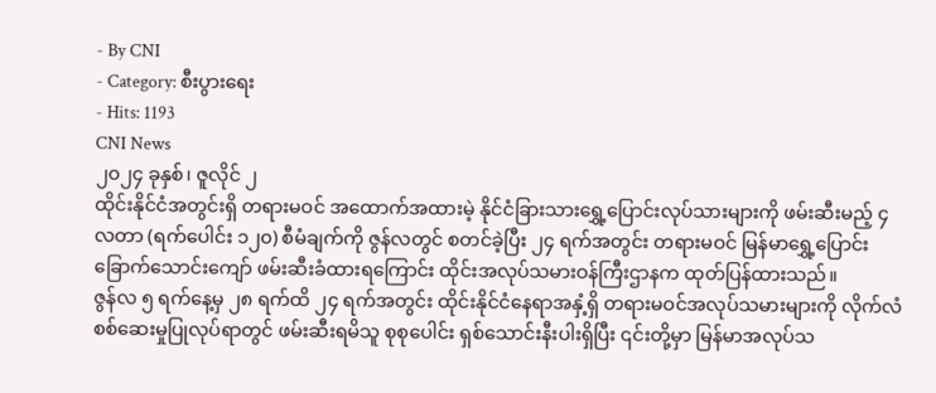- By CNI
- Category: စီးပွားရေး
- Hits: 1193
CNI News
၂၀၂၄ ခုနှစ်၊ ဇူလိုင် ၂
ထိုင်းနိုင်ငံအတွင်းရှိ တရားမဝင် အထောက်အထားမဲ့ နိုင်ငံခြားသားရွှေ့ပြောင်းလုပ်သားများကို ဖမ်းဆီးမည့် ၄ လတာ (ရက်ပေါင်း ၁၂၀) စီမံချက်ကို ဇွန်လတွင် စတင်ခဲ့ပြီး ၂၄ ရက်အတွင်း တရားမဝင် မြန်မာရွှေ့ပြောင်း ခြောက်သောင်းကျော် ဖမ်းဆီးခံထားရကြောင်း ထိုင်းအလုပ်သမားဝန်ကြီးဌာနက ထုတ်ပြန်ထားသည်။
ဇွန်လ ၅ ရက်နေ့မှ ၂၈ ရက်ထိ ၂၄ ရက်အတွင်း ထိုင်းနိုင်ငံနေရာအနှံ့ရှိ တရားမဝင်အလုပ်သမားများကို လိုက်လံ စစ်ဆေးမှုပြုလုပ်ရာတွင် ဖမ်းဆီးရမိသူ စုစုပေါင်း ရှစ်သောင်းနီးပါးရှိပြီး ၎င်းတို့မှာ မြန်မာအလုပ်သ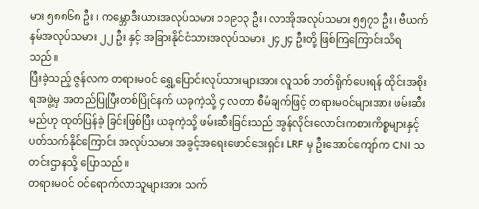မား ၅၈၈၆၈ ဦး ၊ ကမ္ဘောဒီးယားအလုပ်သမား ၁၁၉၁၃ ဦး၊ လာအိုအလုပ်သမား ၅၅၇၁ ဦး၊ ဗီယက်နမ်အလုပ်သမား ၂၂ ဦး နှင့် အခြားနိုင်ငံသားအလုပ်သမား ၂၄၂၄ ဦးတို့ ဖြစ်ကြကြောင်းသိရသည်။
ပြီးခဲ့သည့် ဇွန်လက တရားမဝင် ရွှေ့ပြောင်းလုပ်သားများအား လူသစ် ဘတ်ရိုက်ပေးရန် ထိုင်းအစိုးရအဖွဲ့မှ အတည်ပြုပြီးတစ်ပြိုင်နက် ယခုကဲ့သို့ ၄ လတာ စီမံချက်ဖြင့် တရားမဝင်များအား ဖမ်းဆီးမည်ဟု ထုတ်ပြန်ခဲ့ ခြင်းဖြစ်ပြီး ယခုကဲ့သို့ ဖမ်းဆီးခြင်းသည် အွန်လိုင်းလောင်းကစားကိစ္စများနှင့် ပတ်သက်နိုင်ကြောင်း အလုပ်သမား အခွင့်အရေးဖောင်ဒေးရှင်း LRF မှ ဦးအောင်ကျော်က CNI သတင်းဌာနသို့ ပြောသည်။
တရားမဝင် ဝင်ရောက်လာသူများအား သက်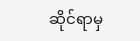ဆိုင်ရာမှ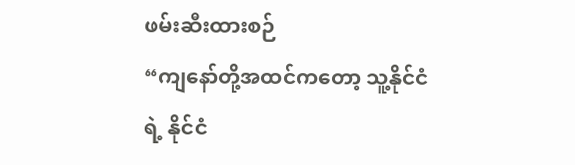ဖမ်းဆီးထားစဉ်
“ကျနော်တို့အထင်ကတော့ သူ့နိုင်ငံရဲ့ နိုင်ငံ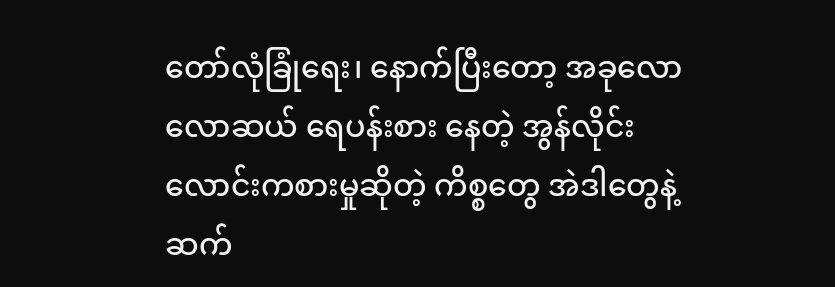တော်လုံခြုံရေး၊ နောက်ပြီးတော့ အခုလောလောဆယ် ရေပန်းစား နေတဲ့ အွန်လိုင်းလောင်းကစားမှုဆိုတဲ့ ကိစ္စတွေ အဲဒါတွေနဲ့ ဆက်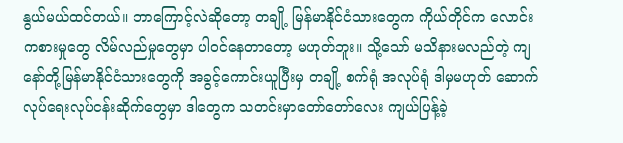နွယ်မယ်ထင်တယ်။ ဘာကြောင့်လဲဆိုတော့ တချို့ မြန်မာနိုင်ငံသားတွေက ကိုယ်တိုင်က လောင်းကစားမှုတွေ လိမ်လည်မှုတွေမှာ ပါဝင်နေတာတော့ မဟုတ်ဘူး။ သို့သော် မသိနားမလည်တဲ့ ကျနော်တို့မြန်မာနိုင်ငံသားတွေကို အခွင့်ကောင်းယူပြီးမှ တချို့ စက်ရုံ အလုပ်ရုံ ဒါမှမဟုတ် ဆောက်လုပ်ရေးလုပ်ငန်းဆိုက်တွေမှာ ဒါတွေက သတင်းမှာတော်တော်လေး ကျယ်ပြန့်ခဲ့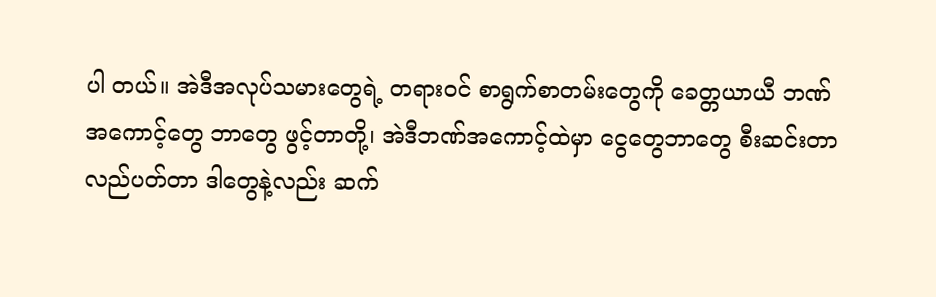ပါ တယ်။ အဲဒီအလုပ်သမားတွေရဲ့ တရားဝင် စာရွက်စာတမ်းတွေကို ခေတ္တယာယီ ဘဏ်အကောင့်တွေ ဘာတွေ ဖွင့်တာတို့၊ အဲဒီဘဏ်အကောင့်ထဲမှာ ငွေတွေဘာတွေ စီးဆင်းတာ လည်ပတ်တာ ဒါတွေနဲ့လည်း ဆက်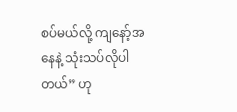စပ်မယ်လို့ ကျနော့်အနေနဲ့ သုံးသပ်လိုပါတယ်” ဟု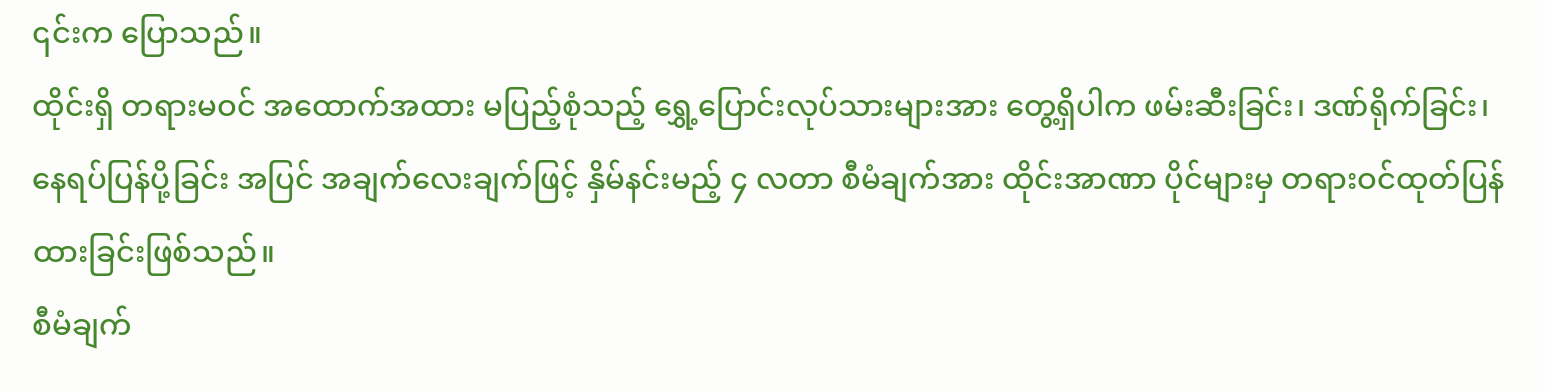၎င်းက ပြောသည်။
ထိုင်းရှိ တရားမဝင် အထောက်အထား မပြည့်စုံသည့် ရွှေ့ပြောင်းလုပ်သားများအား တွေ့ရှိပါက ဖမ်းဆီးခြင်း၊ ဒဏ်ရိုက်ခြင်း၊ နေရပ်ပြန်ပို့ခြင်း အပြင် အချက်လေးချက်ဖြင့် နှိမ်နင်းမည့် ၄ လတာ စီမံချက်အား ထိုင်းအာဏာ ပိုင်များမှ တရားဝင်ထုတ်ပြန်ထားခြင်းဖြစ်သည်။
စီမံချက်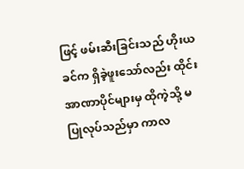ဖြင့် ဖမ်းဆီးခြင်းသည် ဟိုးယခင်က ရှိခဲ့ဖူးသော်လည်း ထိုင်းအာဏာပိုင်များမှ ထိုကဲ့သို့ မပြုလုပ်သည်မှာ ကာလ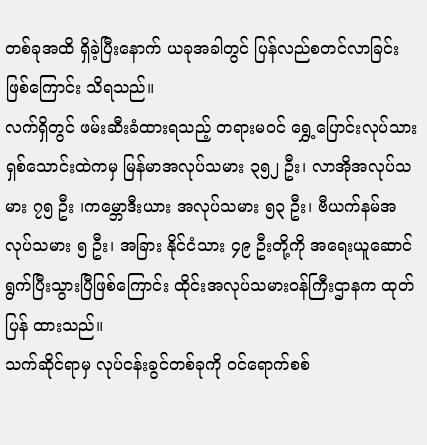တစ်ခုအထိ ရှိခဲ့ပြီးနောက် ယခုအခါတွင် ပြန်လည်စတင်လာခြင်းဖြစ်ကြောင်း သိရသည်။
လက်ရှိတွင် ဖမ်းဆီးခံထားရသည့် တရားမဝင် ရွှေ့ပြောင်းလုပ်သား ရှစ်သောင်းထဲကမှ မြန်မာအလုပ်သမား ၃၅၂ ဦး၊ လာအိုအလုပ်သမား ၇၅ ဦး ၊ကမ္ဘောဒီးယား အလုပ်သမား ၅၃ ဦး၊ ဗီယက်နမ်အလုပ်သမား ၅ ဦး၊ အခြား နိုင်ငံသား ၄၉ ဦးတို့ကို အရေးယူဆောင်ရွက်ပြီးသွားပြီဖြစ်ကြောင်း ထိုင်းအလုပ်သမားဝန်ကြီးဌာနက ထုတ်ပြန် ထားသည်။
သက်ဆိုင်ရာမှ လုပ်ငန်းခွင်တစ်ခုကို ဝင်ရောက်စစ်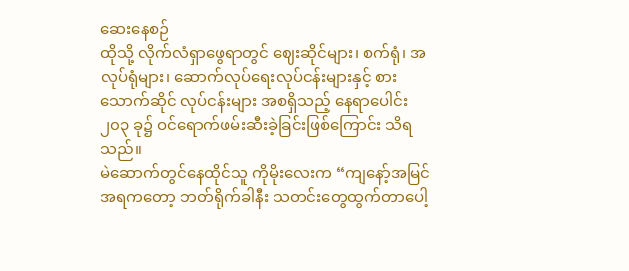ဆေးနေစဉ်
ထိုသို့ လိုက်လံရှာဖွေရာတွင် ဈေးဆိုင်များ၊ စက်ရုံ၊ အလုပ်ရုံများ၊ ဆောက်လုပ်ရေးလုပ်ငန်းများနှင့် စားသောက်ဆိုင် လုပ်ငန်းများ အစရှိသည့် နေရာပေါင်း ၂၀၃ ခု၌ ဝင်ရောက်ဖမ်းဆီးခဲ့ခြင်းဖြစ်ကြောင်း သိရသည်။
မဲဆောက်တွင်နေထိုင်သူ ကိုမိုးလေးက “ကျနော့်အမြင်အရကတော့ ဘတ်ရိုက်ခါနီး သတင်းတွေထွက်တာပေါ့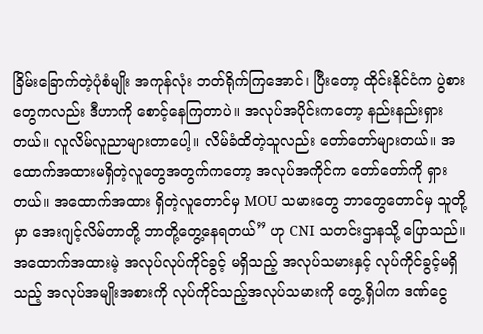ခြိမ်းခြောက်တဲ့ပုံစံမျိုး အကုန်လုံး ဘတ်ရိုက်ကြအောင်၊ ပြီးတော့ ထိုင်းနိုင်ငံက ပွဲစားတွေကလည်း ဒီဟာကို စောင့်နေကြတာပဲ။ အလုပ်အပိုင်းကတော့ နည်းနည်းရှားတယ်။ လူလိမ်လူညာများတာပေါ့။ လိမ်ခံထိတဲ့သူလည်း တော်တော်များတယ်။ အထောက်အထားမရှိတဲ့လူတွေအတွက်ကတော့ အလုပ်အကိုင်က တော်တော်ကို ရှားတယ်။ အထောက်အထား ရှိတဲ့လူတောင်မှ MOU သမားတွေ ဘာတွေတောင်မှ သူတို့မှာ အေးဂျင့်လိမ်တာတို့ ဘာတို့တွေ့နေရတယ်” ဟု CNI သတင်းဌာနသို့ ပြောသည်။
အထောက်အထားမဲ့ အလုပ်လုပ်ကိုင်ခွင့် မရှိသည့် အလုပ်သမားနှင့် လုပ်ကိုင်ခွင့်မရှိသည့် အလုပ်အမျိုးအစားကို လုပ်ကိုင်သည့်အလုပ်သမားကို တွေ့ရှိပါက ဒဏ်ငွေ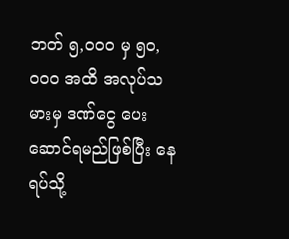ဘတ် ၅,၀၀၀ မှ ၅၀,၀၀၀ အထိ အလုပ်သမားမှ ဒဏ်ငွေ ပေးဆောင်ရမည်ဖြစ်ပြီး နေရပ်သို့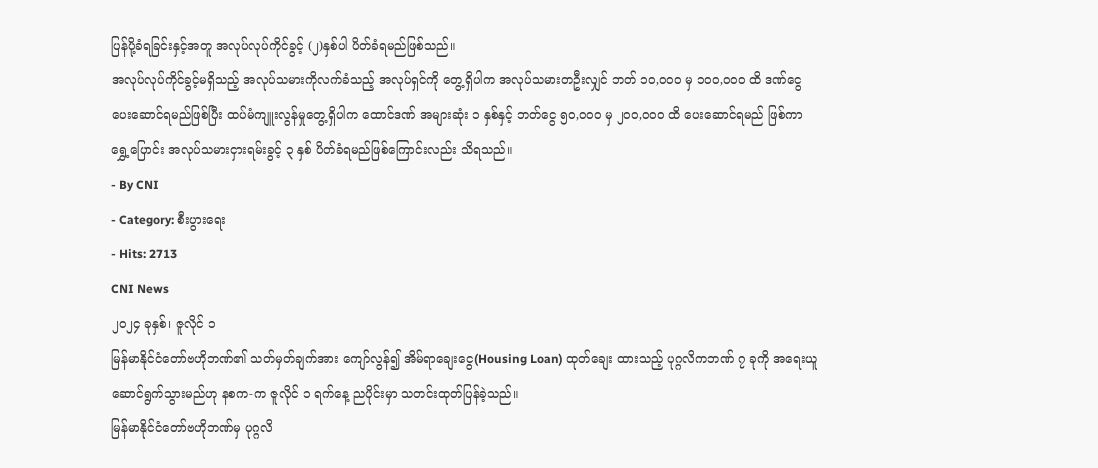ပြန်ပို့ခံရခြင်းနှင့်အတူ အလုပ်လုပ်ကိုင်ခွင့် (၂)နှစ်ပါ ပိတ်ခံရမည်ဖြစ်သည်။
အလုပ်လုပ်ကိုင်ခွင့်မရှိသည့် အလုပ်သမားကိုလက်ခံသည့် အလုပ်ရှင်ကို တွေ့ရှိပါက အလုပ်သမားတဦးလျှင် ဘတ် ၁၀,၀၀၀ မှ ၁၀၀,၀၀၀ ထိ ဒဏ်ငွေပေးဆောင်ရမည်ဖြစ်ပြီး ထပ်မံကျူးလွန်မှုတွေ့ရှိပါက ထောင်ဒဏ် အများဆုံး ၁ နှစ်နှင့် ဘတ်ငွေ ၅၀,၀၀၀ မှ ၂၀၀,၀၀၀ ထိ ပေးဆောင်ရမည် ဖြစ်ကာ ရွှေ့ပြောင်း အလုပ်သမားငှားရမ်းခွင့် ၃ နှစ် ပိတ်ခံရမည်ဖြစ်ကြောင်းလည်း သိရသည်။
- By CNI
- Category: စီးပွားရေး
- Hits: 2713
CNI News
၂၀၂၄ ခုနှစ်၊ ဇူလိုင် ၁
မြန်မာနိုင်ငံတော်ဗဟိုဘဏ်၏ သတ်မှတ်ချက်အား ကျော်လွန်၍ အိမ်ရာချေးငွေ(Housing Loan) ထုတ်ချေး ထားသည့် ပုဂ္ဂလိကဘဏ် ၇ ခုကို အရေးယူဆောင်ရွက်သွားမည်ဟု နစက-က ဇူလိုင် ၁ ရက်နေ့ ညပိုင်းမှာ သတင်းထုတ်ပြန်ခဲ့သည်။
မြန်မာနိုင်ငံတော်ဗဟိုဘဏ်မှ ပုဂ္ဂလိ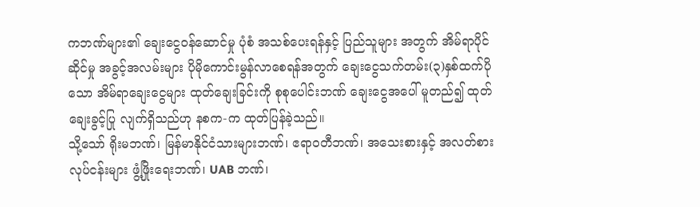ကဘဏ်များ၏ ချေးငွေဝန်ဆောင်မှု ပုံစံ အသစ်ပေးရန်နှင့် ပြည်သူများ အတွက် အိမ်ရာပိုင်ဆိုင်မှု အခွင့်အလမ်းများ ပိုမိုကောင်းမွန်လာစေရန်အတွက် ချေးငွေသက်တမ်း(၃)နှစ်ထက်ပို သော အိမ်ရာချေးငွေများ ထုတ်ချေးခြင်းကို စုစုပေါင်းဘဏ် ချေးငွေအပေါ် မူတည်၍ ထုတ်ချေးခွင့်ပြု လျက်ရှိသည်ဟု နစက-က ထုတ်ပြန်ခဲ့သည်။
သို့သော် ရိုးမဘဏ်၊ မြန်မာနိုင်ငံသားများဘဏ်၊ ဧရာဝတီဘဏ်၊ အသေးစားနှင့် အလတ်စား လုပ်ငန်းများ ဖွံ့ဖြိုးရေးဘဏ်၊ UAB ဘဏ်၊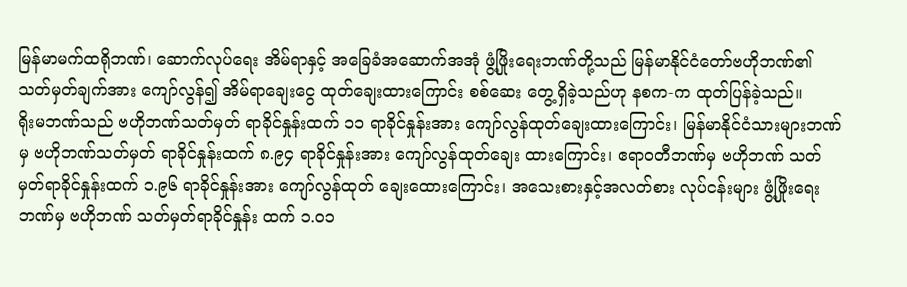မြန်မာမက်ထရိုဘဏ်၊ ဆောက်လုပ်ရေး အိမ်ရာနှင့် အခြေခံအဆောက်အအုံ ဖွံ့ဖြိုးရေးဘဏ်တို့သည် မြန်မာနိုင်ငံတော်ဗဟိုဘဏ်၏ သတ်မှတ်ချက်အား ကျော်လွန်၍ အိမ်ရာချေးငွေ ထုတ်ချေးထားကြောင်း စစ်ဆေး တွေ့ရှိခဲ့သည်ဟု နစက-က ထုတ်ပြန်ခဲ့သည်။
ရိုးမဘဏ်သည် ဗဟိုဘဏ်သတ်မှတ် ရာခိုင်နှုန်းထက် ၁၁ ရာခိုင်နှုန်းအား ကျော်လွန်ထုတ်ချေးထားကြောင်း၊ မြန်မာနိုင်ငံသားများဘဏ်မှ ဗဟိုဘဏ်သတ်မှတ် ရာခိုင်နှုန်းထက် ၈.၉၄ ရာခိုင်နှုန်းအား ကျော်လွန်ထုတ်ချေး ထားကြောင်း၊ ဧရာဝတီဘဏ်မှ ဗဟိုဘဏ် သတ်မှတ်ရာခိုင်နှုန်းထက် ၁.၉၆ ရာခိုင်နှုန်းအား ကျော်လွန်ထုတ် ချေးထေားကြောင်း၊ အသေးစားနှင့်အလတ်စား လုပ်ငန်းများ ဖွံ့ဖြိုးရေးဘဏ်မှ ဗဟိုဘဏ် သတ်မှတ်ရာခိုင်နှုန်း ထက် ၁.၀၁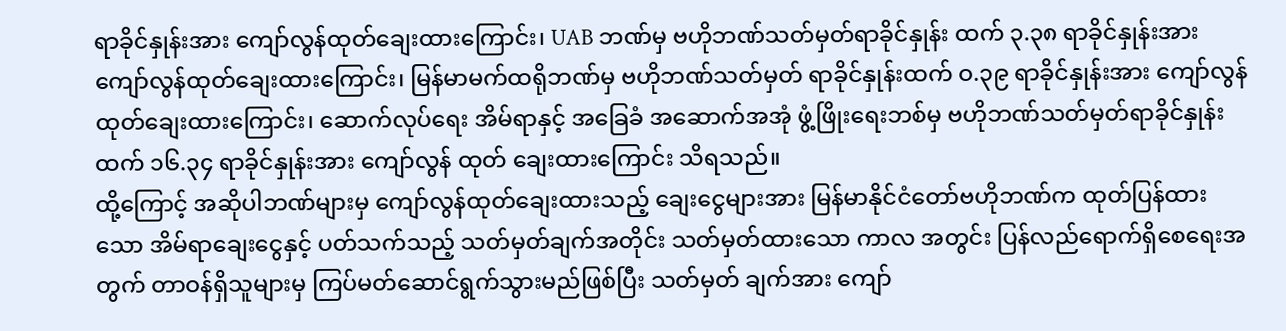ရာခိုင်နှုန်းအား ကျော်လွန်ထုတ်ချေးထားကြောင်း၊ UAB ဘဏ်မှ ဗဟိုဘဏ်သတ်မှတ်ရာခိုင်နှုန်း ထက် ၃.၃၈ ရာခိုင်နှုန်းအား ကျော်လွန်ထုတ်ချေးထားကြောင်း၊ မြန်မာမက်ထရိုဘဏ်မှ ဗဟိုဘဏ်သတ်မှတ် ရာခိုင်နှုန်းထက် ဝ.၃၉ ရာခိုင်နှုန်းအား ကျော်လွန်ထုတ်ချေးထားကြောင်း၊ ဆောက်လုပ်ရေး အိမ်ရာနှင့် အခြေခံ အဆောက်အအုံ ဖွံ့ဖြိုးရေးဘစ်မှ ဗဟိုဘဏ်သတ်မှတ်ရာခိုင်နှုန်းထက် ၁၆.၃၄ ရာခိုင်နှုန်းအား ကျော်လွန် ထုတ် ချေးထားကြောင်း သိရသည်။
ထို့ကြောင့် အဆိုပါဘဏ်များမှ ကျော်လွန်ထုတ်ချေးထားသည့် ချေးငွေများအား မြန်မာနိုင်ငံတော်ဗဟိုဘဏ်က ထုတ်ပြန်ထားသော အိမ်ရာချေးငွေနှင့် ပတ်သက်သည့် သတ်မှတ်ချက်အတိုင်း သတ်မှတ်ထားသော ကာလ အတွင်း ပြန်လည်ရောက်ရှိစေရေးအတွက် တာဝန်ရှိသူများမှ ကြပ်မတ်ဆောင်ရွက်သွားမည်ဖြစ်ပြီး သတ်မှတ် ချက်အား ကျော်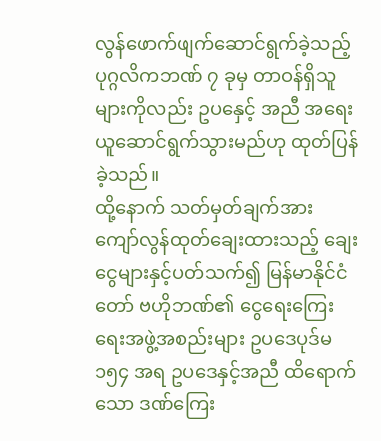လွန်ဖောက်ဖျက်ဆောင်ရွက်ခဲ့သည့် ပုဂ္ဂလိကဘဏ် ၇ ခုမှ တာဝန်ရှိသူများကိုလည်း ဥပနှေင့် အညီ အရေးယူဆောင်ရွက်သွားမည်ဟု ထုတ်ပြန်ခဲ့သည်။
ထို့နောက် သတ်မှတ်ချက်အား ကျော်လွန်ထုတ်ချေးထားသည့် ချေးငွေများနှင့်ပတ်သက်၍ မြန်မာနိုင်ငံတော် ဗဟိုဘဏ်၏ ငွေရေးကြေးရေးအဖွဲ့အစည်းများ ဥပဒေပုဒ်မ ၁၅၄ အရ ဥပဒေနှင့်အညီ ထိရောက်သော ဒဏ်ကြေး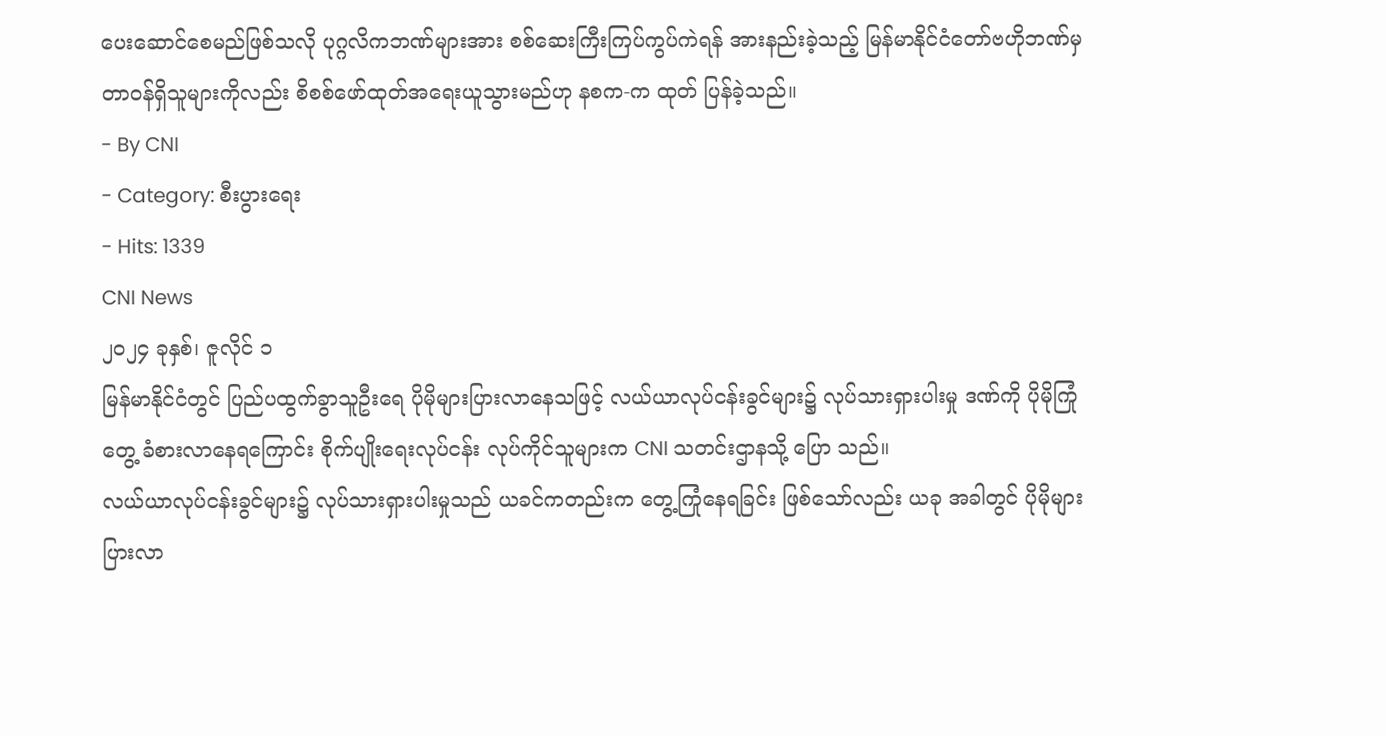ပေးဆောင်စေမည်ဖြစ်သလို ပုဂ္ဂလိကဘဏ်များအား စစ်ဆေးကြီးကြပ်ကွပ်ကဲရန် အားနည်းခဲ့သည့် မြန်မာနိုင်ငံတော်ဗဟိုဘဏ်မှ တာဝန်ရှိသူများကိုလည်း စိစစ်ဖော်ထုတ်အရေးယူသွားမည်ဟု နစက-က ထုတ် ပြန်ခဲ့သည်။
- By CNI
- Category: စီးပွားရေး
- Hits: 1339
CNI News
၂၀၂၄ ခုနှစ်၊ ဇူလိုင် ၁
မြန်မာနိုင်ငံတွင် ပြည်ပထွက်ခွာသူဦးရေ ပိုမိုများပြားလာနေသဖြင့် လယ်ယာလုပ်ငန်းခွင်များ၌ လုပ်သားရှားပါးမှု ဒဏ်ကို ပိုမိုကြုံတွေ့ ခံစားလာနေရကြောင်း စိုက်ပျိုးရေးလုပ်ငန်း လုပ်ကိုင်သူများက CNI သတင်းဌာနသို့ ပြော သည်။
လယ်ယာလုပ်ငန်းခွင်များ၌ လုပ်သားရှားပါးမှုသည် ယခင်ကတည်းက တွေ့ကြုံနေရခြင်း ဖြစ်သော်လည်း ယခု အခါတွင် ပိုမိုများပြားလာ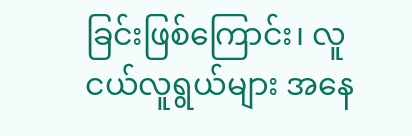ခြင်းဖြစ်ကြောင်း၊ လူငယ်လူရွယ်များ အနေ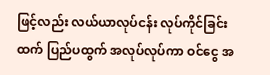ဖြင့်လည်း လယ်ယာလုပ်ငန်း လုပ်ကိုင်ခြင်း ထက် ပြည်ပထွက် အလုပ်လုပ်ကာ ဝင်ငွေ အ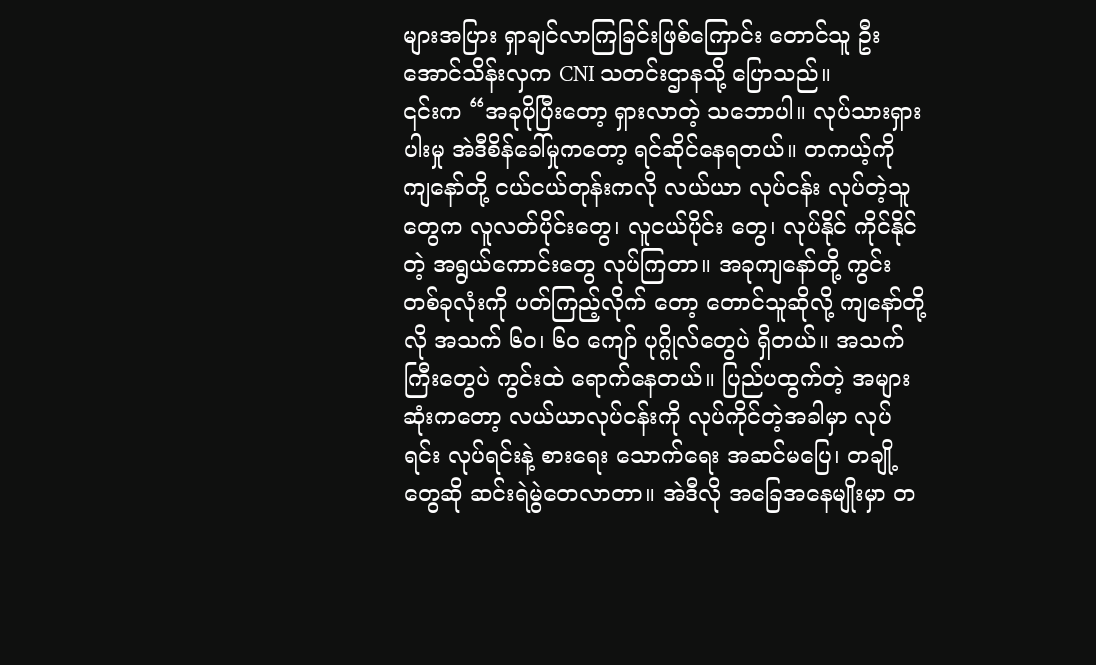များအပြား ရှာချင်လာကြခြင်းဖြစ်ကြောင်း တောင်သူ ဦးအောင်သိန်းလှက CNI သတင်းဌာနသို့ ပြောသည်။
၎င်းက “အခုပိုပြီးတော့ ရှားလာတဲ့ သဘောပါ။ လုပ်သားရှားပါးမှု အဲဒီစိန်ခေါ်မှုကတော့ ရင်ဆိုင်နေရတယ်။ တကယ့်ကို ကျနော်တို့ ငယ်ငယ်တုန်းကလို လယ်ယာ လုပ်ငန်း လုပ်တဲ့သူတွေက လူလတ်ပိုင်းတွေ၊ လူငယ်ပိုင်း တွေ၊ လုပ်နိုင် ကိုင်နိုင်တဲ့ အရွယ်ကောင်းတွေ လုပ်ကြတာ။ အခုကျနော်တို့ ကွင်းတစ်ခုလုံးကို ပတ်ကြည့်လိုက် တော့ တောင်သူဆိုလို့ ကျနော်တို့လို အသက် ၆၀၊ ၆၀ ကျော် ပုဂ္ဂိုလ်တွေပဲ ရှိတယ်။ အသက်ကြီးတွေပဲ ကွင်းထဲ ရောက်နေတယ်။ ပြည်ပထွက်တဲ့ အများဆုံးကတော့ လယ်ယာလုပ်ငန်းကို လုပ်ကိုင်တဲ့အခါမှာ လုပ်ရင်း လုပ်ရင်းနဲ့ စားရေး သောက်ရေး အဆင်မပြေ၊ တချို့တွေဆို ဆင်းရဲမွဲတေလာတာ။ အဲဒီလို အခြေအနေမျိုးမှာ တ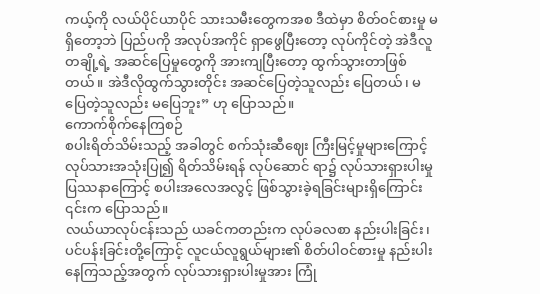ကယ့်ကို လယ်ပိုင်ယာပိုင် သားသမီးတွေကအစ ဒီထဲမှာ စိတ်ဝင်စားမှု မရှိတော့ဘဲ ပြည်ပကို အလုပ်အကိုင် ရှာဖွေပြီးတော့ လုပ်ကိုင်တဲ့ အဲဒီလူတချို့ရဲ့ အဆင်ပြေမှုတွေကို အားကျပြီးတော့ ထွက်သွားတာဖြစ်တယ်။ အဲဒီလိုထွက်သွားတိုင်း အဆင်ပြေတဲ့သူလည်း ပြေတယ်၊ မပြေတဲ့သူလည်း မပြေဘူး” ဟု ပြောသည်။
ကောက်စိုက်နေကြစဉ်
စပါးရိတ်သိမ်းသည့် အခါတွင် စက်သုံးဆီဈေး ကြီးမြင့်မှုများကြောင့် လုပ်သားအသုံးပြု၍ ရိတ်သိမ်းရန် လုပ်ဆောင် ရာ၌ လုပ်သားရှားပါးမှု ပြဿနာကြောင့် စပါးအလေအလွင့် ဖြစ်သွားခဲ့ရခြင်းများရှိကြောင်း ၎င်းက ပြောသည်။
လယ်ယာလုပ်ငန်းသည် ယခင်ကတည်းက လုပ်ခလစာ နည်းပါးခြင်း၊ ပင်ပန်းခြင်းတို့ကြောင့် လူငယ်လူရွယ်များ၏ စိတ်ပါဝင်စားမှု နည်းပါးနေကြသည့်အတွက် လုပ်သားရှားပါးမှုအား ကြုံ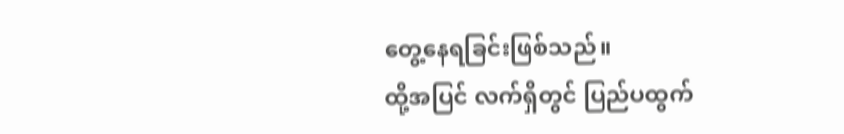တွေ့နေရခြင်းဖြစ်သည်။
ထို့အပြင် လက်ရှိတွင် ပြည်ပထွက်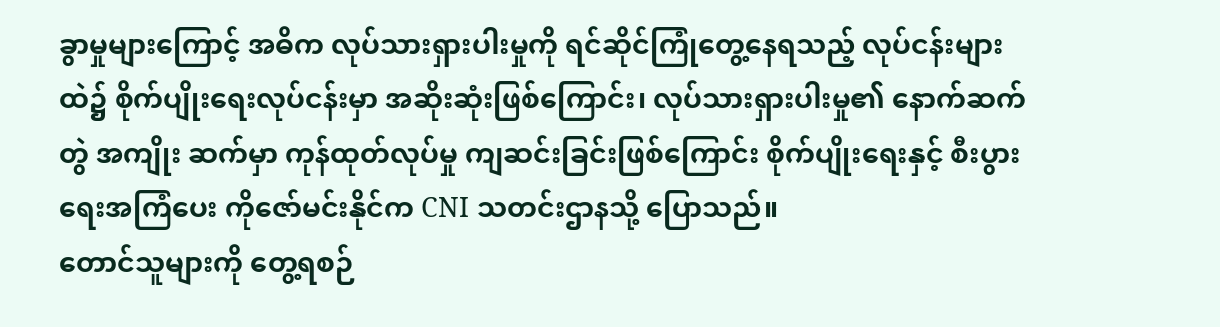ခွာမှုများကြောင့် အဓိက လုပ်သားရှားပါးမှုကို ရင်ဆိုင်ကြုံတွေ့နေရသည့် လုပ်ငန်းများထဲ၌ စိုက်ပျိုးရေးလုပ်ငန်းမှာ အဆိုးဆုံးဖြစ်ကြောင်း၊ လုပ်သားရှားပါးမှု၏ နောက်ဆက်တွဲ အကျိုး ဆက်မှာ ကုန်ထုတ်လုပ်မှု ကျဆင်းခြင်းဖြစ်ကြောင်း စိုက်ပျိုးရေးနှင့် စီးပွားရေးအကြံပေး ကိုဇော်မင်းနိုင်က CNI သတင်းဌာနသို့ ပြောသည်။
တောင်သူများကို တွေ့ရစဉ်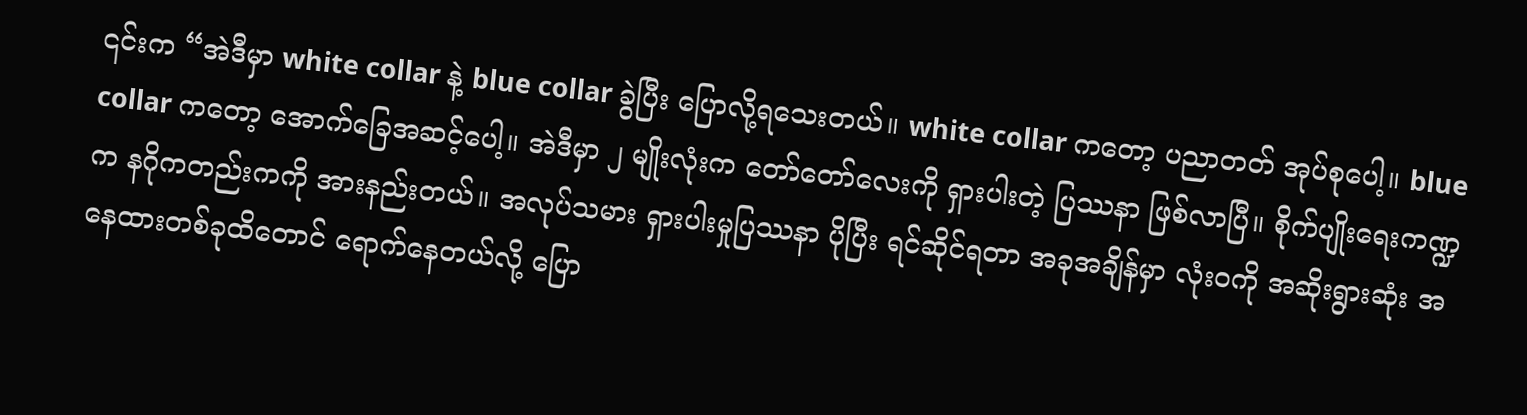၎င်းက “အဲဒီမှာ white collar နဲ့ blue collar ခွဲပြီး ပြောလို့ရသေးတယ်။ white collar ကတော့ ပညာတတ် အုပ်စုပေါ့။ blue collar ကတော့ အောက်ခြေအဆင့်ပေါ့။ အဲဒီမှာ ၂ မျိုးလုံးက တော်တော်လေးကို ရှားပါးတဲ့ ပြဿနာ ဖြစ်လာပြီ။ စိုက်ပျိုးရေးကဏ္ဍက နဂိုကတည်းကကို အားနည်းတယ်။ အလုပ်သမား ရှားပါးမှုပြဿနာ ပိုပြီး ရင်ဆိုင်ရတာ အခုအချိန်မှာ လုံးဝကို အဆိုးရွားဆုံး အနေထားတစ်ခုထိတောင် ရောက်နေတယ်လို့ ပြော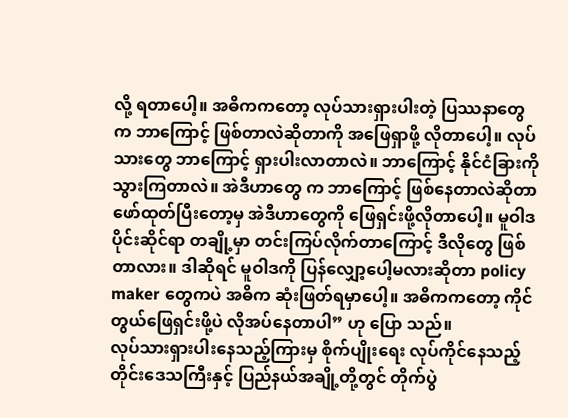လို့ ရတာပေါ့။ အဓိကကတော့ လုပ်သားရှားပါးတဲ့ ပြဿနာတွေက ဘာကြောင့် ဖြစ်တာလဲဆိုတာကို အဖြေရှာဖို့ လိုတာပေါ့။ လုပ်သားတွေ ဘာကြောင့် ရှားပါးလာတာလဲ။ ဘာကြောင့် နိုင်ငံခြားကို သွားကြတာလဲ။ အဲဒီဟာတွေ က ဘာကြောင့် ဖြစ်နေတာလဲဆိုတာ ဖော်ထုတ်ပြီးတော့မှ အဲဒီဟာတွေကို ဖြေရှင်းဖို့လိုတာပေါ့။ မူဝါဒပိုင်းဆိုင်ရာ တချို့မှာ တင်းကြပ်လိုက်တာကြောင့် ဒီလိုတွေ ဖြစ်တာလား။ ဒါဆိုရင် မူဝါဒကို ပြန်လျှော့ပေါ့မလားဆိုတာ policy maker တွေကပဲ အဓိက ဆုံးဖြတ်ရမှာပေါ့။ အဓိကကတော့ ကိုင်တွယ်ဖြေရှင်းဖို့ပဲ လိုအပ်နေတာပါ” ဟု ပြော သည်။
လုပ်သားရှားပါးနေသည့်ကြားမှ စိုက်ပျိုးရေး လုပ်ကိုင်နေသည့် တိုင်းဒေသကြီးနှင့် ပြည်နယ်အချို့တို့တွင် တိုက်ပွဲ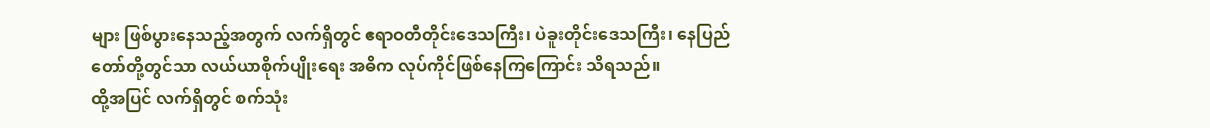များ ဖြစ်ပွားနေသည့်အတွက် လက်ရှိတွင် ဧရာဝတီတိုင်းဒေသကြီး၊ ပဲခူးတိုင်းဒေသကြီး၊ နေပြည်တော်တို့တွင်သာ လယ်ယာစိုက်ပျိုးရေး အဓိက လုပ်ကိုင်ဖြစ်နေကြကြောင်း သိရသည်။
ထို့အပြင် လက်ရှိတွင် စက်သုံး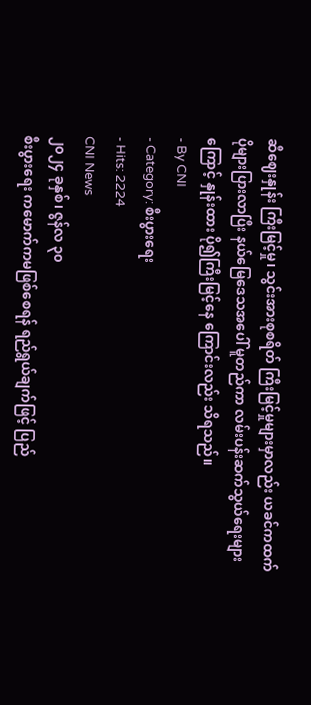ဆီဈေးနှုန်း ကြီးမြင့်မှု၊ သွင်းအားစုစရိတ် ကြီးမြင့်မှုများမှာလည်း ယခင်ကထက် ပိုများပြားလာပြီး နယ်မြေဒေသအပေါ် မူတည်ကာ လမ်းပန်းဆက်သွယ်ရေးများကြောင့် နှုန်းထား ပို၍ကြီးမြင့်နေ ကြောင်းလည်း သိရသည်။
- By CNI
- Category: စီးပွားရေး
- Hits: 2224
CNI News
၂၀၂၄ ခုနှစ်၊ ဇွန်လ ၃၀
စီးပွားရေး ကမောက်ကမဖြစ်စေရန် ရည်ရွယ်ချက်ဖြင့် ပြည်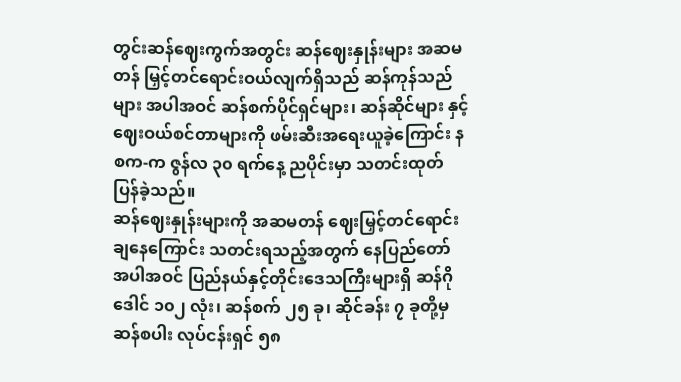တွင်းဆန်ဈေးကွက်အတွင်း ဆန်ဈေးနှုန်းများ အဆမတန် မြှင့်တင်ရောင်းဝယ်လျက်ရှိသည် ဆန်ကုန်သည်များ အပါအဝင် ဆန်စက်ပိုင်ရှင်များ၊ ဆန်ဆိုင်များ နှင့် ဈေးဝယ်စင်တာများကို ဖမ်းဆီးအရေးယူခဲ့ကြောင်း နစက-က ဇွန်လ ၃၀ ရက်နေ့ ညပိုင်းမှာ သတင်းထုတ် ပြန်ခဲ့သည်။
ဆန်ဈေးနှုန်းများကို အဆမတန် ဈေးမြှင့်တင်ရောင်းချနေကြောင်း သတင်းရသည့်အတွက် နေပြည်တော် အပါအဝင် ပြည်နယ်နှင့်တိုင်းဒေသကြီးများရှိ ဆန်ဂိုဒေါင် ၁၀၂ လုံး၊ ဆန်စက် ၂၅ ခု၊ ဆိုင်ခန်း ၇ ခုတို့မှ ဆန်စပါး လုပ်ငန်းရှင် ၅၈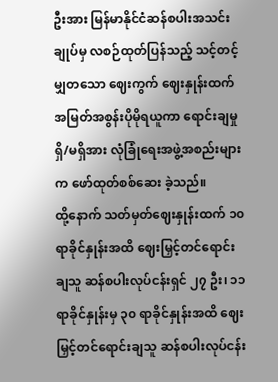ဦးအား မြန်မာနိုင်ငံဆန်စပါးအသင်းချုပ်မှ လစဉ်ထုတ်ပြန်သည့် သင့်တင့်မျှတသော ဈေးကွက် ဈေးနှုန်းထက် အမြတ်အစွန်းပိုမိုရယူကာ ရောင်းချမှု ရှိ/မရှိအား လုံခြုံရေးအဖွဲ့အစည်းများက ဖော်ထုတ်စစ်ဆေး ခဲ့သည်။
ထို့နောက် သတ်မှတ်ဈေးနှုန်းထက် ၁၀ ရာခိုင်နှုန်းအထိ ဈေးမြှင့်တင်ရောင်းချသူ ဆန်စပါးလုပ်ငန်းရှင် ၂၇ ဦး၊ ၁၁ ရာခိုင်နှုန်းမှ ၃၀ ရာခိုင်နှုန်းအထိ ဈေးမြှင့်တင်ရောင်းချသူ ဆန်စပါးလုပ်ငန်း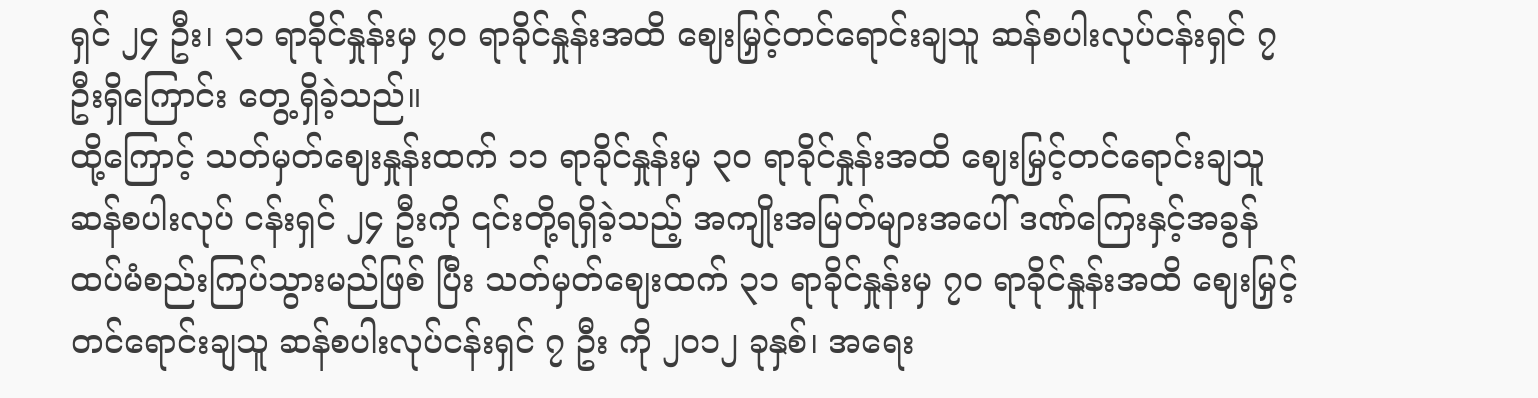ရှင် ၂၄ ဦး၊ ၃၁ ရာခိုင်နှုန်းမှ ၇၀ ရာခိုင်နှုန်းအထိ ဈေးမြှင့်တင်ရောင်းချသူ ဆန်စပါးလုပ်ငန်းရှင် ၇ ဦးရှိကြောင်း တွေ့ရှိခဲ့သည်။
ထို့ကြောင့် သတ်မှတ်ဈေးနှုန်းထက် ၁၁ ရာခိုင်နှုန်းမှ ၃၀ ရာခိုင်နှုန်းအထိ ဈေးမြှင့်တင်ရောင်းချသူ ဆန်စပါးလုပ် ငန်းရှင် ၂၄ ဦးကို ၎င်းတို့ရရှိခဲ့သည့် အကျိုးအမြတ်များအပေါ် ဒဏ်ကြေးနှင့်အခွန် ထပ်မံစည်းကြပ်သွားမည်ဖြစ် ပြီး သတ်မှတ်ဈေးထက် ၃၁ ရာခိုင်နှုန်းမှ ၇၀ ရာခိုင်နှုန်းအထိ ဈေးမြှင့်တင်ရောင်းချသူ ဆန်စပါးလုပ်ငန်းရှင် ၇ ဦး ကို ၂၀၁၂ ခုနှစ်၊ အရေး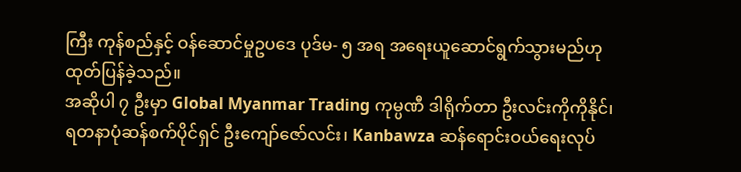ကြီး ကုန်စည်နှင့် ဝန်ဆောင်မှုဥပဒေ ပုဒ်မ- ၅ အရ အရေးယူဆောင်ရွက်သွားမည်ဟု ထုတ်ပြန်ခဲ့သည်။
အဆိုပါ ၇ ဦးမှာ Global Myanmar Trading ကုမ္ပဏီ ဒါရိုက်တာ ဦးလင်းကိုကိုနိုင်၊ ရတနာပုံဆန်စက်ပိုင်ရှင် ဦးကျော်ဇော်လင်း၊ Kanbawza ဆန်ရောင်းဝယ်ရေးလုပ်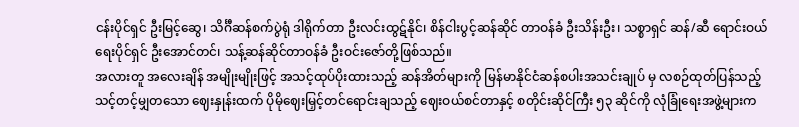ငန်းပိုင်ရှင် ဦးမြင့်ဆွေ၊ သိင်္ဂီဆန်စက်ပွဲရုံ ဒါရိုက်တာ ဦးလင်းထွဋ်နိုင်၊ စိန်ငါးပွင့်ဆန်ဆိုင် တာဝန်ခံ ဦးသိန်းဦး၊ သစ္စာရှင် ဆန်/ဆီ ရောင်းဝယ်ရေးပိုင်ရှင် ဦးအောင်တင်၊ သန့်ဆန်ဆိုင်တာဝန်ခံ ဦးဝင်းဇော်တို့ဖြစ်သည်။
အလားတူ အလေးချိန် အမျိုးမျိုးဖြင့် အသင့်ထုပ်ပိုးထားသည့် ဆန်အိတ်များကို မြန်မာနိုင်ငံဆန်စပါးအသင်းချုပ် မှ လစဉ်ထုတ်ပြန်သည့် သင့်တင့်မျှတသော ဈေးနှုန်းထက် ပိုမိုဈေးမြှင့်တင်ရောင်းချသည့် ဈေးဝယ်စင်တာနှင့် စတိုင်းဆိုင်ကြီး ၅၃ ဆိုင်ကို လုံခြုံရေးအဖွဲ့များက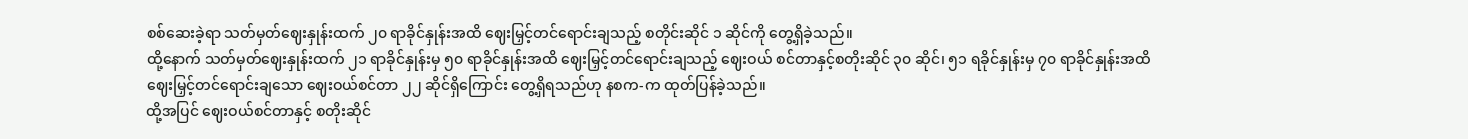စစ်ဆေးခဲ့ရာ သတ်မှတ်ဈေးနှုန်းထက် ၂၀ ရာခိုင်နှုန်းအထိ ဈေးမြှင့်တင်ရောင်းချသည့် စတိုင်းဆိုင် ၁ ဆိုင်ကို တွေ့ရှိခဲ့သည်။
ထို့နောက် သတ်မှတ်ဈေးနှုန်းထက် ၂၁ ရာခိုင်နှုန်းမှ ၅၀ ရာခိုင်နှုန်းအထိ ဈေးမြှင့်တင်ရောင်းချသည့် ဈေးဝယ် စင်တာနှင့်စတိုးဆိုင် ၃၀ ဆိုင်၊ ၅၁ ရခိုင်နှုန်းမှ ၇၀ ရာခိုင်နှုန်းအထိ ဈေးမြှင့်တင်ရောင်းချသော ဈေးဝယ်စင်တာ ၂၂ ဆိုင်ရှိကြောင်း တွေ့ရှိရသည်ဟု နစက-က ထုတ်ပြန်ခဲ့သည်။
ထို့အပြင် ဈေးဝယ်စင်တာနှင့် စတိုးဆိုင်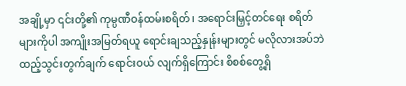အချို့မှာ ၎င်းတို့၏ ကုမ္ပဏီဝန်ထမ်းစရိတ်၊ အရောင်းမြှင့်တင်ရေး စရိတ် များကိုပါ အကျိုးအမြတ်ရယူ ရောင်းချသည့်နှုန်းများတွင် မလိုလားအပ်ဘဲ ထည့်သွင်းတွက်ချက် ရောင်းဝယ် လျက်ရှိကြောင်း စိစစ်တွေ့ရှိ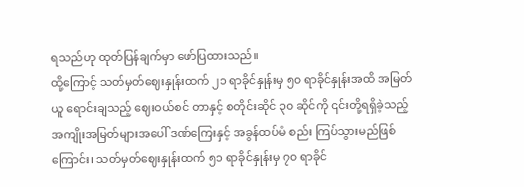ရသည်ဟု ထုတ်ပြန်ချက်မှာ ဖော်ပြထားသည်။
ထို့ကြောင့် သတ်မှတ်ဈေးနှုန်းထက် ၂၁ ရာခိုင်နှုန်းမှ ၅၀ ရာခိုင်နှုန်းအထိ အမြတ်ယူ ရောင်းချသည့် ဈေးဝယ်စင် တာနှင့် စတိုင်းဆိုင် ၃၀ ဆိုင်ကို ၎င်းတို့ရရှိခဲ့သည့် အကျိုးအမြတ်များအပေါ် ဒဏ်ကြေးနှင့် အခွန်ထပ်မံ စည်း ကြပ်သွားမည်ဖြစ်ကြောင်း၊ သတ်မှတ်ဈေးနှုန်းထက် ၅၁ ရာခိုင်နှုန်းမှ ၇၀ ရာခိုင်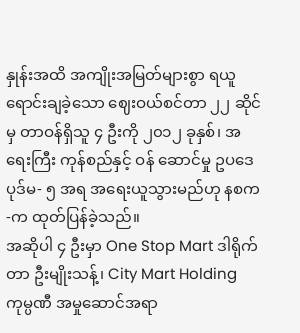နှုန်းအထိ အကျိုးအမြတ်များစွာ ရယူရောင်းချခဲ့သော ဈေးဝယ်စင်တာ ၂၂ ဆိုင်မှ တာဝန်ရှိသူ ၄ ဦးကို ၂၀၁၂ ခုနှစ်၊ အရေးကြီး ကုန်စည်နှင့် ဝန် ဆောင်မှု ဥပဒေ ပုဒ်မ- ၅ အရ အရေးယူသွားမည်ဟု နစက-က ထုတ်ပြန်ခဲ့သည်။
အဆိုပါ ၄ ဦးမှာ One Stop Mart ဒါရိုက်တာ ဦးမျိုးသန့်၊ City Mart Holding ကုမ္ပဏီ အမှုဆောင်အရာ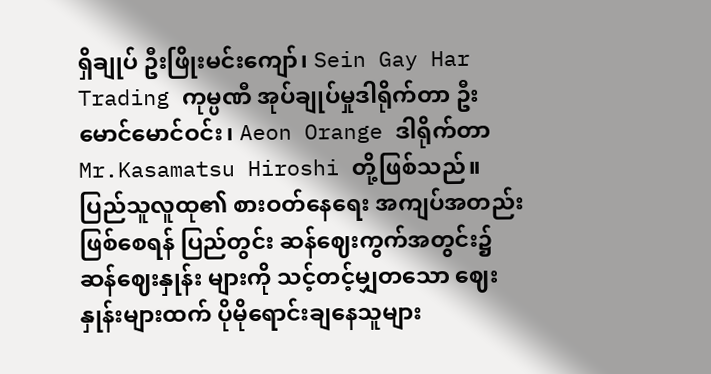ရှိချုပ် ဦးဖြိုးမင်းကျော်၊ Sein Gay Har Trading ကုမ္ပဏီ အုပ်ချုပ်မှုဒါရိုက်တာ ဦးမောင်မောင်ဝင်း၊ Aeon Orange ဒါရိုက်တာ Mr.Kasamatsu Hiroshi တို့ဖြစ်သည်။
ပြည်သူလူထု၏ စားဝတ်နေရေး အကျပ်အတည်း ဖြစ်စေရန် ပြည်တွင်း ဆန်ဈေးကွက်အတွင်း၌ ဆန်ဈေးနှုန်း များကို သင့်တင့်မျှတသော ဈေးနှုန်းများထက် ပိုမိုရောင်းချနေသူများ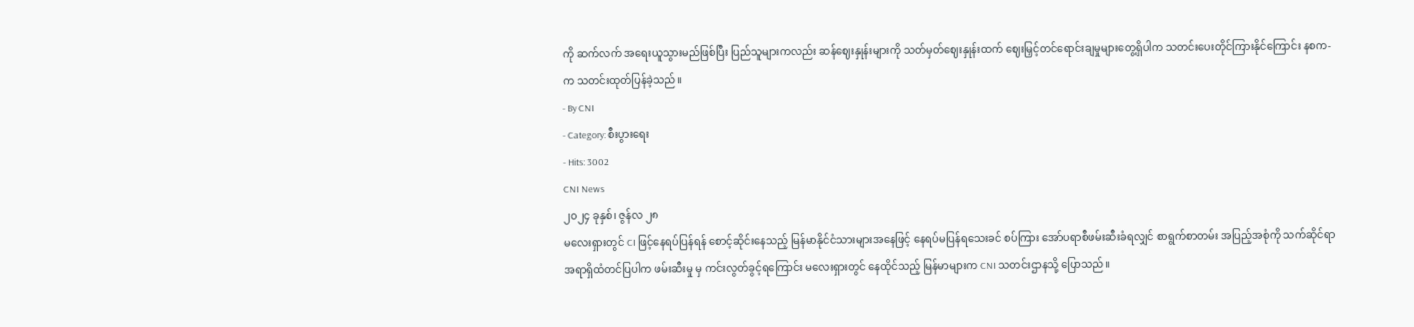ကို ဆက်လက် အရေးယူသွားမည်ဖြစ်ပြီး ပြည်သူများကလည်း ဆန်ဈေးနှုန်းများကို သတ်မှတ်ဈေးနှုန်းထက် ဈေးမြှင့်တင်ရောင်းချမှုများတွေ့ရှိပါက သတင်းပေးတိုင်ကြားနိုင်ကြောင်း နစက-က သတင်းထုတ်ပြန်ခဲ့သည်။
- By CNI
- Category: စီးပွားရေး
- Hits: 3002
CNI News
၂၀၂၄ ခုနှစ်၊ ဇွန်လ ၂၈
မလေးရှားတွင် CI ဖြင့်နေရပ်ပြန်ရန် စောင့်ဆိုင်းနေသည့် မြန်မာနိုင်ငံသားများအနေဖြင့် နေရပ်မပြန်ရသေးခင် စပ်ကြား အော်ပရာစီဖမ်းဆီးခံရလျှင် စာရွက်စာတမ်း အပြည့်အစုံကို သက်ဆိုင်ရာအရာရှိထံတင်ပြပါက ဖမ်းဆီးမှု မှ ကင်းလွတ်ခွင့်ရကြောင်း မလေးရှားတွင် နေထိုင်သည့် မြန်မာများက CNI သတင်းဌာနသို့ ပြောသည်။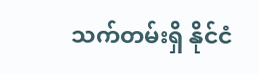သက်တမ်းရှိ နိုင်ငံ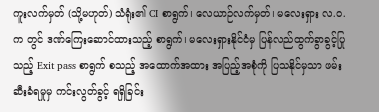ကူးလက်မှတ် (သို့မဟုတ်) သံရုံး၏ CI စာရွက်၊ လေယာဉ်လက်မှတ်၊ မလေးရှား လ.ဝ.က တွင် ဒဏ်ကြေးဆောင်ထားသည့် စာရွက်၊ မလေးရှားနိုင်ငံမှ ပြန်လည်ထွက်ခွာခွင့်ပြုသည့် Exit pass စာရွက် စသည့် အထောက်အထား အပြည့်အစုံကို ပြသနိုင်မှသာ ဖမ်းဆီးခံရမှုမှ ကင်းလွတ်ခွင့် ရရှိခြင်း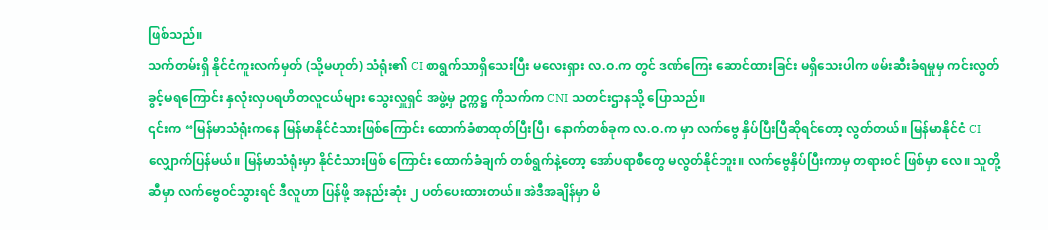ဖြစ်သည်။
သက်တမ်းရှိ နိုင်ငံကူးလက်မှတ် (သို့မဟုတ်) သံရုံး၏ CI စာရွက်သာရှိသေးပြီး မလေးရှား လ.ဝ.က တွင် ဒဏ်ကြေး ဆောင်ထားခြင်း မရှိသေးပါက ဖမ်းဆီးခံရမှုမှ ကင်းလွတ်ခွင့်မရကြောင်း နှလုံးလှပရဟိတလူငယ်များ သွေးလှူရှင် အဖွဲ့မှ ဥက္ကဋ္ဌ ကိုသက်က CNI သတင်းဌာနသို့ ပြောသည်။
၎င်းက “မြန်မာသံရုံးကနေ မြန်မာနိုင်ငံသားဖြစ်ကြောင်း ထောက်ခံစာထုတ်ပြီးပြီ၊ နောက်တစ်ခုက လ.ဝ.က မှာ လက်ဗွေ နှိပ်ပြီးပြီဆိုရင်တော့ လွတ်တယ်။ မြန်မာနိုင်ငံ CI လျှောက်ပြန်မယ်။ မြန်မာသံရုံးမှာ နိုင်ငံသားဖြစ် ကြောင်း ထောက်ခံချက် တစ်ရွက်နဲ့တော့ အော်ပရာစီတွေ မလွတ်နိုင်ဘူး။ လက်ဗွေနှိပ်ပြီးကာမှ တရားဝင် ဖြစ်မှာ လေ။ သူတို့ဆီမှာ လက်ဗွေဝင်သွားရင် ဒီလူဟာ ပြန်ဖို့ အနည်းဆုံး ၂ ပတ်ပေးထားတယ်။ အဲဒီအချိန်မှာ မိ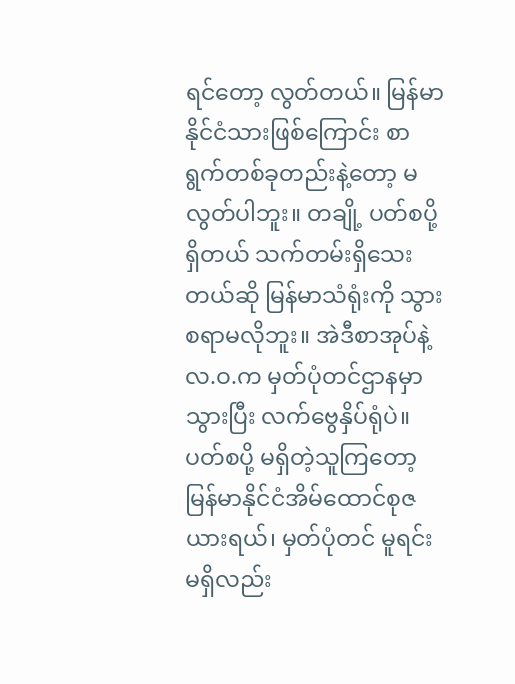ရင်တော့ လွတ်တယ်။ မြန်မာနိုင်ငံသားဖြစ်ကြောင်း စာရွက်တစ်ခုတည်းနဲ့တော့ မလွတ်ပါဘူး။ တချို့ ပတ်စပို့ရှိတယ် သက်တမ်းရှိသေးတယ်ဆို မြန်မာသံရုံးကို သွားစရာမလိုဘူး။ အဲဒီစာအုပ်နဲ့ လ.ဝ.က မှတ်ပုံတင်ဌာနမှာ သွားပြီး လက်ဗွေနှိပ်ရုံပဲ။ ပတ်စပို့ မရှိတဲ့သူကြတော့ မြန်မာနိုင်ငံအိမ်ထောင်စုဇယားရယ်၊ မှတ်ပုံတင် မူရင်းမရှိလည်း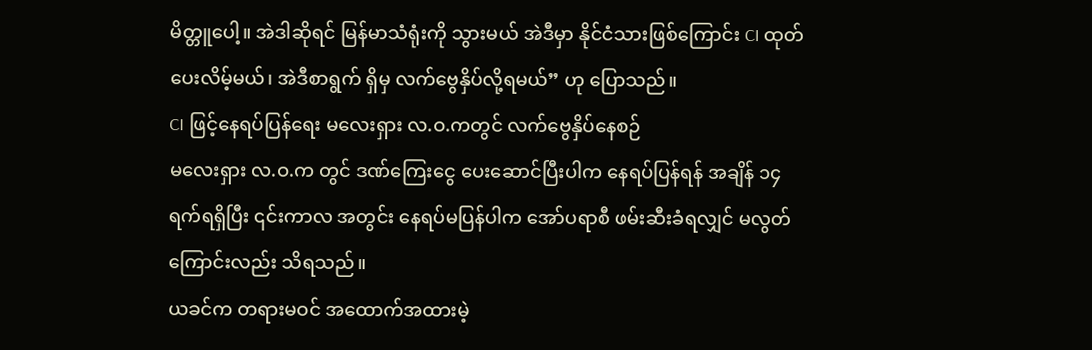မိတ္တူပေါ့။ အဲဒါဆိုရင် မြန်မာသံရုံးကို သွားမယ် အဲဒီမှာ နိုင်ငံသားဖြစ်ကြောင်း CI ထုတ်ပေးလိမ့်မယ်၊ အဲဒီစာရွက် ရှိမှ လက်ဗွေနှိပ်လို့ရမယ်” ဟု ပြောသည်။
CI ဖြင့်နေရပ်ပြန်ရေး မလေးရှား လ.ဝ.ကတွင် လက်ဗွေနှိပ်နေစဉ်
မလေးရှား လ.ဝ.က တွင် ဒဏ်ကြေးငွေ ပေးဆောင်ပြီးပါက နေရပ်ပြန်ရန် အချိန် ၁၄ ရက်ရရှိပြီး ၎င်းကာလ အတွင်း နေရပ်မပြန်ပါက အော်ပရာစီ ဖမ်းဆီးခံရလျှင် မလွတ်ကြောင်းလည်း သိရသည်။
ယခင်က တရားမဝင် အထောက်အထားမဲ့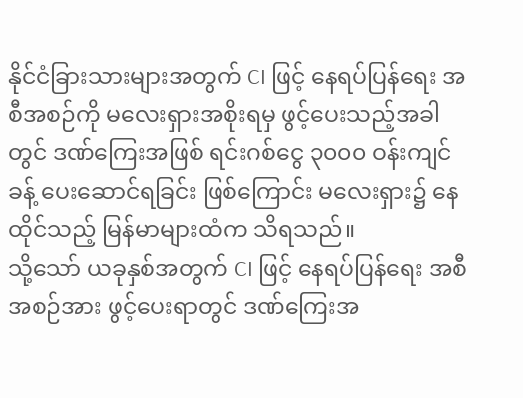နိုင်ငံခြားသားများအတွက် CI ဖြင့် နေရပ်ပြန်ရေး အစီအစဉ်ကို မလေးရှားအစိုးရမှ ဖွင့်ပေးသည့်အခါတွင် ဒဏ်ကြေးအဖြစ် ရင်းဂစ်ငွေ ၃၀၀၀ ဝန်းကျင်ခန့် ပေးဆောင်ရခြင်း ဖြစ်ကြောင်း မလေးရှား၌ နေထိုင်သည့် မြန်မာများထံက သိရသည်။
သို့သော် ယခုနှစ်အတွက် CI ဖြင့် နေရပ်ပြန်ရေး အစီအစဉ်အား ဖွင့်ပေးရာတွင် ဒဏ်ကြေးအ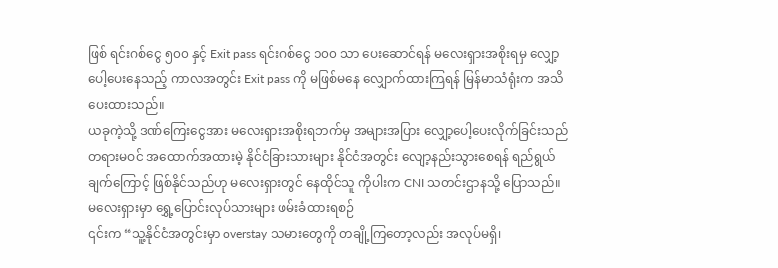ဖြစ် ရင်းဂစ်ငွေ ၅၀၀ နှင့် Exit pass ရင်းဂစ်ငွေ ၁၀၀ သာ ပေးဆောင်ရန် မလေးရှားအစိုးရမှ လျှော့ပေါ့ပေးနေသည့် ကာလအတွင်း Exit pass ကို မဖြစ်မနေ လျှောက်ထားကြရန် မြန်မာသံရုံးက အသိပေးထားသည်။
ယခုကဲ့သို့ ဒဏ်ကြေးငွေအား မလေးရှားအစိုးရဘက်မှ အများအပြား လျှော့ပေါ့ပေးလိုက်ခြင်းသည် တရားမဝင် အထောက်အထားမဲ့ နိုင်ငံခြားသားများ နိုင်ငံအတွင်း လျော့နည်းသွားစေရန် ရည်ရွယ်ချက်ကြောင့် ဖြစ်နိုင်သည်ဟု မလေးရှားတွင် နေထိုင်သူ ကိုပါးက CNI သတင်းဌာနသို့ ပြောသည်။
မလေးရှားမှာ ရွှေ့ပြောင်းလုပ်သားများ ဖမ်းခံထားရစဉ်
၎င်းက “သူ့နိုင်ငံအတွင်းမှာ overstay သမားတွေကို တချို့ကြတော့လည်း အလုပ်မရှိ၊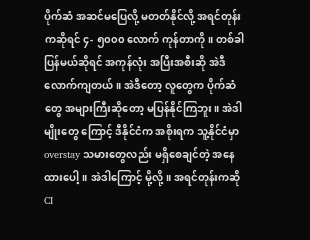ပိုက်ဆံ အဆင်မပြေလို့ မတတ်နိုင်လို့ အရင်တုန်းကဆိုရင် ၄- ၅၀၀၀ လောက် ကုန်တာကို။ တစ်ခါပြန်မယ်ဆိုရင် အကုန်လုံး အပြီးအစီးဆို အဲဒီလောက်ကျတယ်။ အဲဒီတော့ လူတွေက ပိုက်ဆံတွေ အများကြီးဆိုတော့ မပြန်နိုင်ကြဘူး။ အဲဒါမျိုးတွေ ကြောင့် ဒီနိုင်ငံက အစိုးရက သူ့နိုင်ငံမှာ overstay သမားတွေလည်း မရှိစေချင်တဲ့ အနေထားပေါ့။ အဲဒါကြောင့် မို့လို့။ အရင်တုန်းကဆို CI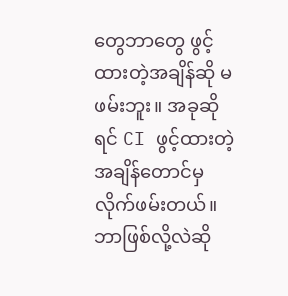တွေဘာတွေ ဖွင့်ထားတဲ့အချိန်ဆို မဖမ်းဘူး။ အခုဆိုရင် CI ဖွင့်ထားတဲ့ အချိန်တောင်မှ လိုက်ဖမ်းတယ်။ ဘာဖြစ်လို့လဲဆို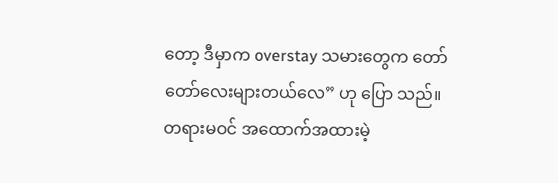တော့ ဒီမှာက overstay သမားတွေက တော်တော်လေးများတယ်လေ” ဟု ပြော သည်။
တရားမဝင် အထောက်အထားမဲ့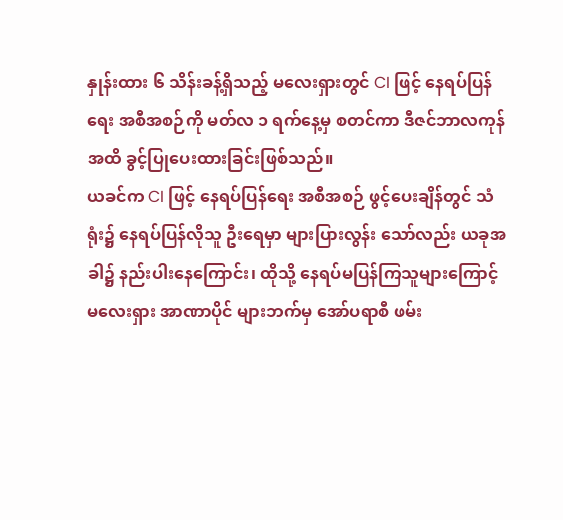နှုန်းထား ၆ သိန်းခန့်ရှိသည့် မလေးရှားတွင် CI ဖြင့် နေရပ်ပြန်ရေး အစီအစဉ်ကို မတ်လ ၁ ရက်နေ့မှ စတင်ကာ ဒီဇင်ဘာလကုန်အထိ ခွင့်ပြုပေးထားခြင်းဖြစ်သည်။
ယခင်က CI ဖြင့် နေရပ်ပြန်ရေး အစီအစဉ် ဖွင့်ပေးချိန်တွင် သံရုံး၌ နေရပ်ပြန်လိုသူ ဦးရေမှာ များပြားလွန်း သော်လည်း ယခုအခါ၌ နည်းပါးနေကြောင်း၊ ထိုသို့ နေရပ်မပြန်ကြသူများကြောင့် မလေးရှား အာဏာပိုင် များဘက်မှ အော်ပရာစီ ဖမ်း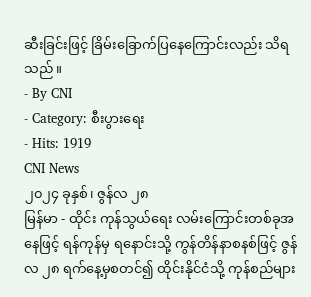ဆီးခြင်းဖြင့် ခြိမ်းခြောက်ပြနေကြောင်းလည်း သိရသည်။
- By CNI
- Category: စီးပွားရေး
- Hits: 1919
CNI News
၂၀၂၄ ခုနှစ်၊ ဇွန်လ ၂၈
မြန်မာ - ထိုင်း ကုန်သွယ်ရေး လမ်းကြောင်းတစ်ခုအနေဖြင့် ရန်ကုန်မှ ရနောင်းသို့ ကွန်တိန်နာစနစ်ဖြင့် ဇွန်လ ၂၈ ရက်နေ့မှစတင်၍ ထိုင်းနိုင်ငံသို့ ကုန်စည်များ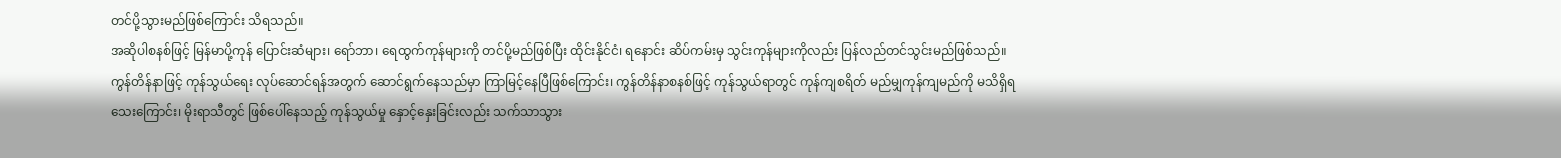တင်ပို့သွားမည်ဖြစ်ကြောင်း သိရသည်။
အဆိုပါစနစ်ဖြင့် မြန်မာပို့ကုန် ပြောင်းဆံများ၊ ရော်ဘာ၊ ရေထွက်ကုန်များကို တင်ပို့မည်ဖြစ်ပြီး ထိုင်းနိုင်ငံ၊ ရနောင်း ဆိပ်ကမ်းမှ သွင်းကုန်များကိုလည်း ပြန်လည်တင်သွင်းမည်ဖြစ်သည်။
ကွန်တိန်နာဖြင့် ကုန်သွယ်ရေး လုပ်ဆောင်ရန်အတွက် ဆောင်ရွက်နေသည်မှာ ကြာမြင့်နေပြီဖြစ်ကြောင်း၊ ကွန်တိန်နာစနစ်ဖြင့် ကုန်သွယ်ရာတွင် ကုန်ကျစရိတ် မည်မျှကုန်ကျမည်ကို မသိရှိရသေးကြောင်း၊ မိုးရာသီတွင် ဖြစ်ပေါ်နေသည့် ကုန်သွယ်မှု နှောင့်နှေးခြင်းလည်း သက်သာသွား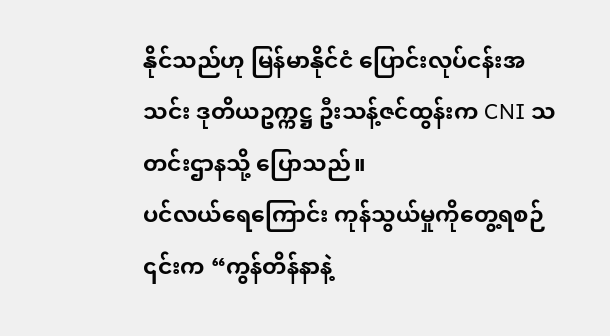နိုင်သည်ဟု မြန်မာနိုင်ငံ ပြောင်းလုပ်ငန်းအသင်း ဒုတိယဥက္ကဋ္ဌ ဦးသန့်ဇင်ထွန်းက CNI သတင်းဌာနသို့ ပြောသည်။
ပင်လယ်ရေကြောင်း ကုန်သွယ်မှုကိုတွေ့ရစဉ်
၎င်းက “ကွန်တိန်နာနဲ့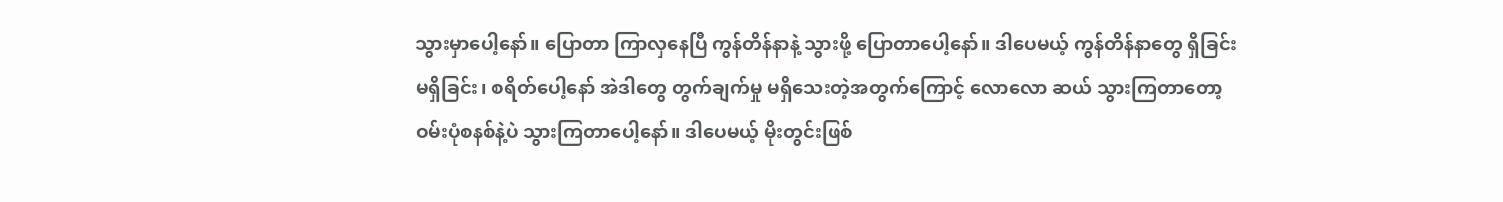သွားမှာပေါ့နော်။ ပြောတာ ကြာလှနေပြီ ကွန်တိန်နာနဲ့ သွားဖို့ ပြောတာပေါ့နော်။ ဒါပေမယ့် ကွန်တိန်နာတွေ ရှိခြင်းမရှိခြင်း၊ စရိတ်ပေါ့နော် အဲဒါတွေ တွက်ချက်မှု မရှိသေးတဲ့အတွက်ကြောင့် လောလော ဆယ် သွားကြတာတော့ ဝမ်းပုံစနစ်နဲ့ပဲ သွားကြတာပေါ့နော်။ ဒါပေမယ့် မိုးတွင်းဖြစ်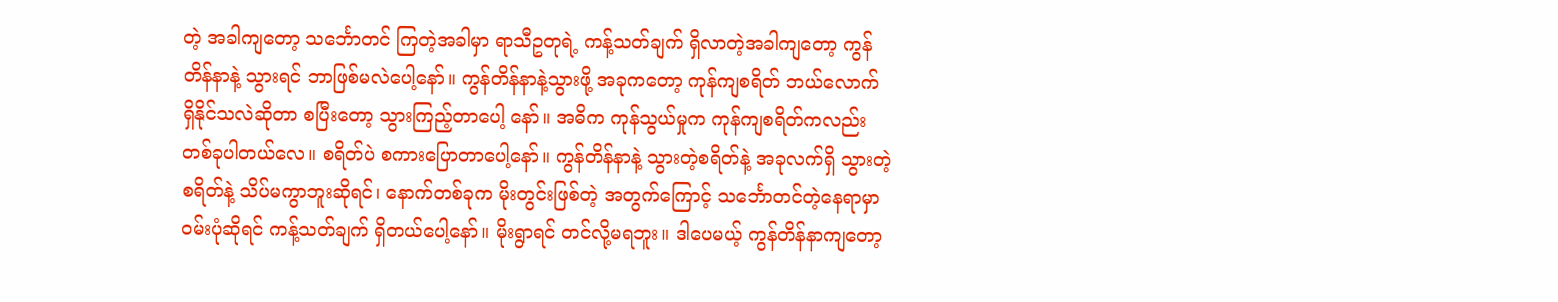တဲ့ အခါကျတော့ သင်္ဘောတင် ကြတဲ့အခါမှာ ရာသီဥတုရဲ့ ကန့်သတ်ချက် ရှိလာတဲ့အခါကျတော့ ကွန်တိန်နာနဲ့ သွားရင် ဘာဖြစ်မလဲပေါ့နော်။ ကွန်တိန်နာနဲ့သွားဖို့ အခုကတော့ ကုန်ကျစရိတ် ဘယ်လောက် ရှိနိုင်သလဲဆိုတာ စပြီးတော့ သွားကြည့်တာပေါ့ နော်။ အဓိက ကုန်သွယ်မှုက ကုန်ကျစရိတ်ကလည်း တစ်ခုပါတယ်လေ။ စရိတ်ပဲ စကားပြောတာပေါ့နော်။ ကွန်တိန်နာနဲ့ သွားတဲ့စရိတ်နဲ့ အခုလက်ရှိ သွားတဲ့စရိတ်နဲ့ သိပ်မကွာဘူးဆိုရင်၊ နောက်တစ်ခုက မိုးတွင်းဖြစ်တဲ့ အတွက်ကြောင့် သင်္ဘောတင်တဲ့နေရာမှာ ဝမ်းပုံဆိုရင် ကန့်သတ်ချက် ရှိတယ်ပေါ့နော်။ မိုးရွာရင် တင်လို့မရဘူး။ ဒါပေမယ့် ကွန်တိန်နာကျတော့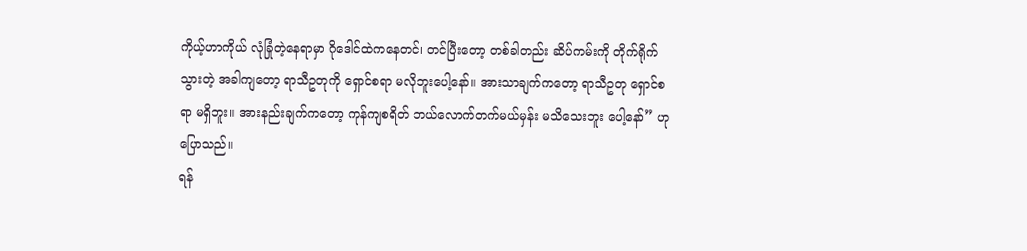ကိုယ့်ဟာကိုယ် လုံခြုံတဲ့နေရာမှာ ဂိုဒေါင်ထဲကနေတင်၊ တင်ပြီးတော့ တစ်ခါတည်း ဆိပ်ကမ်းကို တိုက်ရိုက်သွားတဲ့ အခါကျတော့ ရာသီဥတုကို ရှောင်စရာ မလိုဘူးပေါ့နော်။ အားသာချက်ကတော့ ရာသီဥတု ရှောင်စရာ မရှိဘူး။ အားနည်းချက်ကတော့ ကုန်ကျစရိတ် ဘယ်လောက်တက်မယ်မှန်း မသိသေးဘူး ပေါ့နော်” ဟု ပြောသည်။
ရန်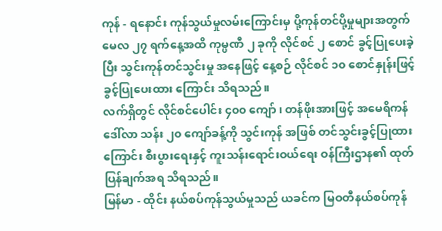ကုန် - ရနောင်း ကုန်သွယ်မှုလမ်းကြောင်းမှ ပို့ကုန်တင်ပို့မှုများအတွက် မေလ ၂၇ ရက်နေ့အထိ ကုမ္ပဏီ ၂ ခုကို လိုင်စင် ၂ စောင် ခွင့်ပြုပေးခဲ့ပြီး သွင်းကုန်တင်သွင်းမှု အနေဖြင့် နေ့စဉ် လိုင်စင် ၁၀ စောင်နှုန်းဖြင့် ခွင့်ပြုပေးထား ကြောင်း သိရသည်။
လက်ရှိတွင် လိုင်စင်ပေါင်း ၄၀၀ ကျော်၊ တန်ဖိုးအားဖြင့် အမေရိကန်ဒေါ်လာ သန်း ၂၀ ကျော်ခန့်ကို သွင်းကုန် အဖြစ် တင်သွင်းခွင့်ပြုထားကြောင်း စီးပွားရေးနှင့် ကူးသန်းရောင်းဝယ်ရေး ဝန်ကြီးဌာန၏ ထုတ်ပြန်ချက်အရ သိရသည်။
မြန်မာ - ထိုင်း နယ်စပ်ကုန်သွယ်မှုသည် ယခင်က မြဝတီနယ်စပ်ကုန်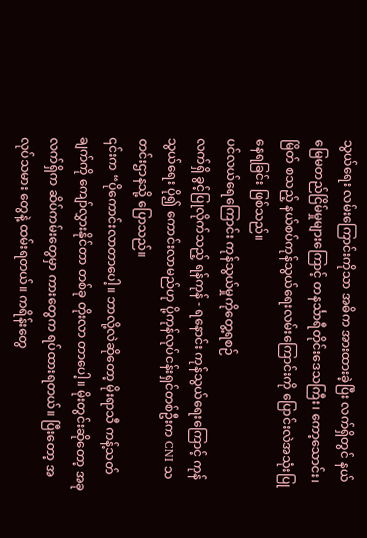သွယ်ရေး လမ်းကြောင်းကိုသာ အဓိက အားထားခဲ့ပြီး လက်ရှိတွင် နယ်မြေမတည်ငြိမ်မှုများကြောင့် တနင်္သာရီတိုင်းဒေသကြီး၊ ကော့သောင်း၊ မြိတ် စသည့် နယ်စပ်ကုန်သွယ်ရေးလမ်းကြောင်းကို ပြောင်းလဲအသုံးပြုနေရခြင်း ဖြစ်သည်။
ပင်လယ်ရေကြောင်း ကုန်သွယ်မှုကိုတွေ့ရစဉ်
လက်ရှိ ခွင့်ပြုလိုက်သည့် ရန်ကုန် - ရနောင်း ကုန်သွယ်ရေးကြောင့် ကုန်သွယ်ရေး ပို၍ ကောင်းလာမည်ဟု ပို့ကုန်လုပ်ငန်းရှင်တစ်ဦးက CNI သတင်းဌာနသို့ ပြောသည်။
၎င်းက “ပိုကောင်းလာတာပေါ့။ ဘာလို့လဲဆိုတော့ မိုးရာသီ ကန့်သတ်ချက်ကို ကျော်လွှားနိုင်တာ တစ်ခု တိုးလာ တာပေါ့။ မိုးတွင်းဆိုတော့ အခုလက်ရှိက ဆိပ်ကမ်းတွေမှာ ကားတွေက ရပ်ထားရတယ်။ ပြီးတော့ အလုပ်သမား တွေနဲ့ ထမ်းရတယ်။ ကရိန်းတွေ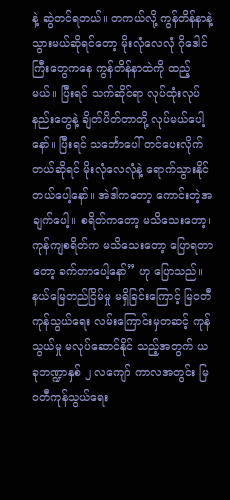နဲ့ ဆွဲတင်ရတယ်။ တကယ်လို့ ကွန်တိန်နာနဲ့ သွားမယ်ဆိုရင်တော့ မိုးလုံလေလုံ ဂိုဒေါင်ကြီးတွေကနေ ကွန်တိန်နာထဲကို ထည့်မယ်။ ပြီးရင် သက်ဆိုင်ရာ လုပ်ထုံးလုပ်နည်းတွေနဲ့ ချိတ်ပိတ်တာတို့ လုပ်မယ်ပေါ့နော်။ ပြီးရင် သင်္ဘောပေါ် တင်ပေးလိုက်တယ်ဆိုရင် မိုးလုံလေလုံနဲ့ ရောက်သွားနိုင်တယ်ပေါ့နော်။ အဲဒါကတော့ ကောင်းတဲ့အချက်ပေါ့။ စရိတ်ကတော့ မသိသေးတော့၊ ကုန်ကျစရိတ်က မသိသေးတော့ ပြောရတာ တော့ ခက်တာပေါ့နော်” ဟု ပြောသည်။
နယ်မြေတည်ငြိမ်မှု မရှိခြင်းကြောင့် မြဝတီ ကုန်သွယ်ရေး လမ်းကြောင်းမှတဆင့် ကုန်သွယ်မှု မလုပ်ဆောင်နိုင် သည့်အတွက် ယခုဘဏ္ဍာနှစ် ၂ လကျော် ကာလအတွင်း မြဝတီကုန်သွယ်ရေး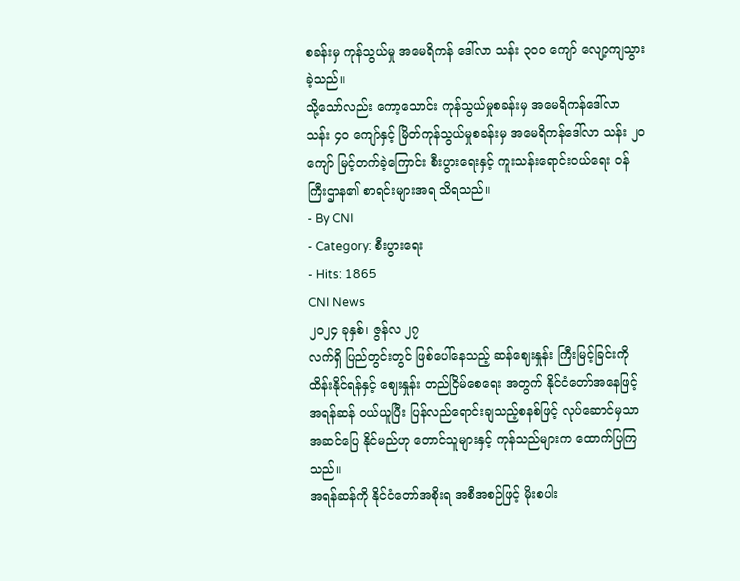စခန်းမှ ကုန်သွယ်မှု အမေရိကန် ဒေါ်လာ သန်း ၃၀၀ ကျော် လျော့ကျသွားခဲ့သည်။
သို့သော်လည်း ကော့သောင်း ကုန်သွယ်မှုစခန်းမှ အမေရိကန်ဒေါ်လာ သန်း ၄၀ ကျော်နှင့် မြိတ်ကုန်သွယ်မှုစခန်းမှ အမေရိကန်ဒေါ်လာ သန်း ၂၀ ကျော် မြင့်တက်ခဲ့ကြောင်း စီးပွားရေးနှင့် ကူးသန်းရောင်းဝယ်ရေး ဝန်ကြီးဌာန၏ စာရင်းများအရ သိရသည်။
- By CNI
- Category: စီးပွားရေး
- Hits: 1865
CNI News
၂၀၂၄ ခုနှစ်၊ ဇွန်လ ၂၇
လက်ရှိ ပြည်တွင်းတွင် ဖြစ်ပေါ်နေသည့် ဆန်ဈေးနှုန်း ကြီးမြင့်ခြင်းကို ထိန်းနိုင်ရန်နှင့် ဈေးနှုန်း တည်ငြိမ်စေရေး အတွက် နိုင်ငံတော်အနေဖြင့် အရန်ဆန် ဝယ်ယူပြီး ပြန်လည်ရောင်းချသည့်စနစ်ဖြင့် လုပ်ဆောင်မှသာ အဆင်ပြေ နိုင်မည်ဟု တောင်သူများနှင့် ကုန်သည်များက ထောက်ပြကြသည်။
အရန်ဆန်ကို နိုင်ငံတော်အစိုးရ အစီအစဉ်ဖြင့် မိုးစပါး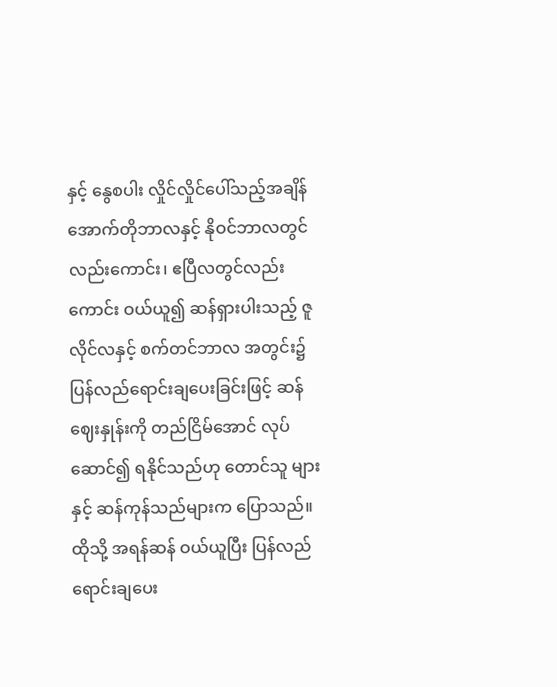နှင့် နွေစပါး လှိုင်လှိုင်ပေါ်သည့်အချိန် အောက်တိုဘာလနှင့် နိုဝင်ဘာလတွင်လည်းကောင်း၊ ဧပြီလတွင်လည်းကောင်း ဝယ်ယူ၍ ဆန်ရှားပါးသည့် ဇူလိုင်လနှင့် စက်တင်ဘာလ အတွင်း၌ ပြန်လည်ရောင်းချပေးခြင်းဖြင့် ဆန်ဈေးနှုန်းကို တည်ငြိမ်အောင် လုပ်ဆောင်၍ ရနိုင်သည်ဟု တောင်သူ များနှင့် ဆန်ကုန်သည်များက ပြောသည်။
ထိုသို့ အရန်ဆန် ဝယ်ယူပြီး ပြန်လည်ရောင်းချပေး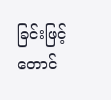ခြင်းဖြင့် တောင်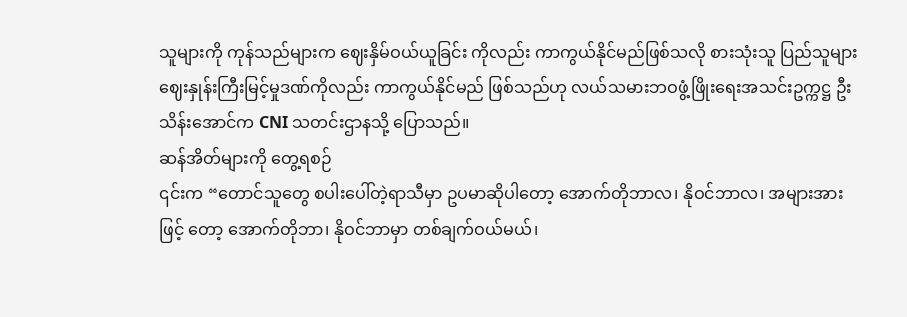သူများကို ကုန်သည်များက ဈေးနှိမ်ဝယ်ယူခြင်း ကိုလည်း ကာကွယ်နိုင်မည်ဖြစ်သလို စားသုံးသူ ပြည်သူများ ဈေးနှုန်းကြီးမြင့်မှုဒဏ်ကိုလည်း ကာကွယ်နိုင်မည် ဖြစ်သည်ဟု လယ်သမားဘဝဖွံ့ဖြိုးရေးအသင်းဥက္ကဋ္ဌ ဦးသိန်းအောင်က CNI သတင်းဌာနသို့ ပြောသည်။
ဆန်အိတ်များကို တွေ့ရစဉ်
၎င်းက “တောင်သူတွေ စပါးပေါ်တဲ့ရာသီမှာ ဥပမာဆိုပါတော့ အောက်တိုဘာလ၊ နိုဝင်ဘာလ၊ အများအားဖြင့် တော့ အောက်တိုဘာ၊ နိုဝင်ဘာမှာ တစ်ချက်ဝယ်မယ်၊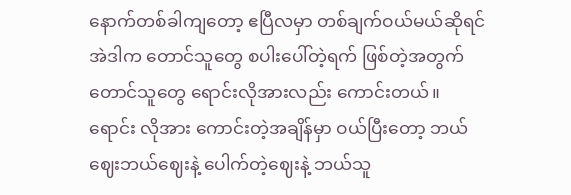နောက်တစ်ခါကျတော့ ဧပြီလမှာ တစ်ချက်ဝယ်မယ်ဆိုရင် အဲဒါက တောင်သူတွေ စပါးပေါ်တဲ့ရက် ဖြစ်တဲ့အတွက် တောင်သူတွေ ရောင်းလိုအားလည်း ကောင်းတယ်။ ရောင်း လိုအား ကောင်းတဲ့အချိန်မှာ ဝယ်ပြီးတော့ ဘယ်ဈေးဘယ်ဈေးနဲ့ ပေါက်တဲ့ဈေးနဲ့ ဘယ်သူ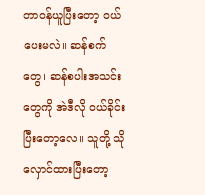တာဝန်ယူပြီးတော့ ဝယ် ပေးမလဲ။ ဆန်စက်တွေ၊ ဆန်စပါးအသင်းတွေကို အဲဒီလို ဝယ်ခိုင်းပြီးတော့လေ။ သူတို့ သိုလှောင်ထားပြီးတော့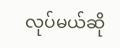လုပ်မယ်ဆို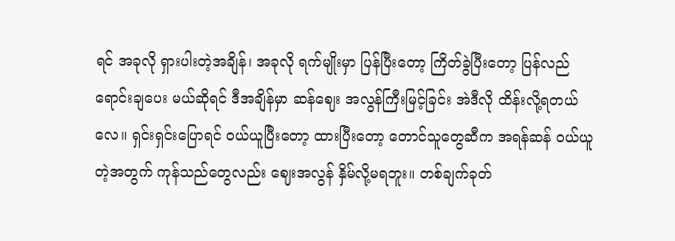ရင် အခုလို ရှားပါးတဲ့အချိန်၊ အခုလို ရက်မျိုးမှာ ပြန်ပြီးတော့ ကြိတ်ခွဲပြီးတော့ ပြန်လည်ရောင်းချပေး မယ်ဆိုရင် ဒီအချိန်မှာ ဆန်ဈေး အလွန်ကြီးမြင့်ခြင်း အဲဒီလို ထိန်းလို့ရတယ်လေ။ ရှင်းရှင်းပြောရင် ဝယ်ယူပြီးတော့ ထားပြီးတော့ တောင်သူတွေဆီက အရန်ဆန် ဝယ်ယူတဲ့အတွက် ကုန်သည်တွေလည်း ဈေးအလွန် နှိမ်လို့မရဘူး။ တစ်ချက်ခုတ်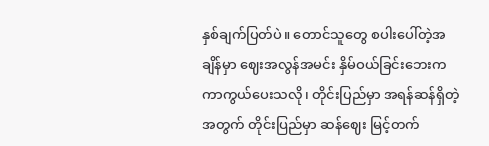နှစ်ချက်ပြတ်ပဲ။ တောင်သူတွေ စပါးပေါ်တဲ့အချိန်မှာ ဈေးအလွန်အမင်း နှိမ်ဝယ်ခြင်းဘေးက ကာကွယ်ပေးသလို၊ တိုင်းပြည်မှာ အရန်ဆန်ရှိတဲ့အတွက် တိုင်းပြည်မှာ ဆန်ဈေး မြင့်တက်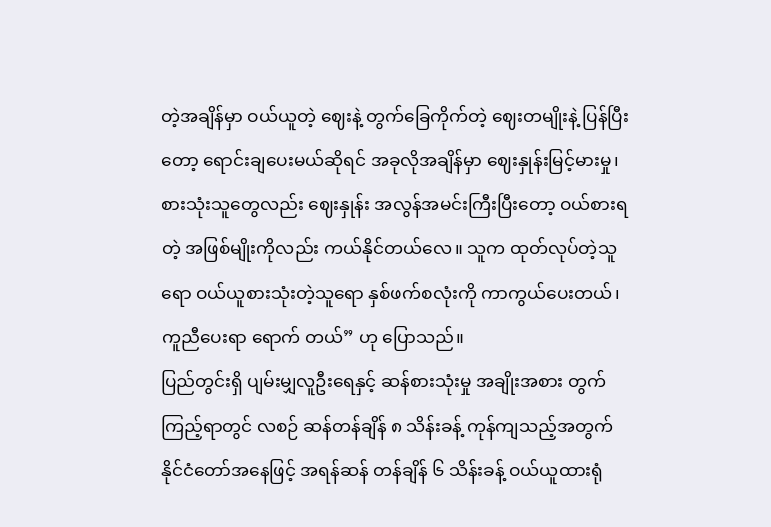တဲ့အချိန်မှာ ဝယ်ယူတဲ့ ဈေးနဲ့ တွက်ခြေကိုက်တဲ့ ဈေးတမျိုးနဲ့ ပြန်ပြီးတော့ ရောင်းချပေးမယ်ဆိုရင် အခုလိုအချိန်မှာ ဈေးနှုန်းမြင့်မားမှု၊ စားသုံးသူတွေလည်း ဈေးနှုန်း အလွန်အမင်းကြီးပြီးတော့ ဝယ်စားရတဲ့ အဖြစ်မျိုးကိုလည်း ကယ်နိုင်တယ်လေ။ သူက ထုတ်လုပ်တဲ့သူရော ဝယ်ယူစားသုံးတဲ့သူရော နှစ်ဖက်စလုံးကို ကာကွယ်ပေးတယ်၊ ကူညီပေးရာ ရောက် တယ်” ဟု ပြောသည်။
ပြည်တွင်းရှိ ပျမ်းမျှလူဦးရေနှင့် ဆန်စားသုံးမှု အချိုးအစား တွက်ကြည့်ရာတွင် လစဉ် ဆန်တန်ချိန် ၈ သိန်းခန့် ကုန်ကျသည့်အတွက် နိုင်ငံတော်အနေဖြင့် အရန်ဆန် တန်ချိန် ၆ သိန်းခန့် ဝယ်ယူထားရုံ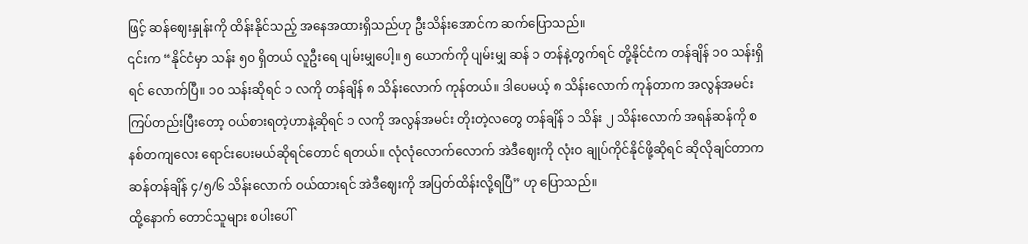ဖြင့် ဆန်ဈေးနှုန်းကို ထိန်းနိုင်သည့် အနေအထားရှိသည်ဟု ဦးသိန်းအောင်က ဆက်ပြောသည်။
၎င်းက “နိုင်ငံမှာ သန်း ၅၀ ရှိတယ် လူဦးရေ ပျမ်းမျှပေါ့။ ၅ ယောက်ကို ပျမ်းမျှ ဆန် ၁ တန်နဲ့တွက်ရင် တို့နိုင်ငံက တန်ချိန် ၁၀ သန်းရှိရင် လောက်ပြီ။ ၁၀ သန်းဆိုရင် ၁ လကို တန်ချိန် ၈ သိန်းလောက် ကုန်တယ်။ ဒါပေမယ့် ၈ သိန်းလောက် ကုန်တာက အလွန်အမင်း ကြပ်တည်းပြီးတော့ ဝယ်စားရတဲ့ဟာနဲ့ဆိုရင် ၁ လကို အလွန်အမင်း တိုးတဲ့လတွေ တန်ချိန် ၁ သိန်း ၂ သိန်းလောက် အရန်ဆန်ကို စနစ်တကျလေး ရောင်းပေးမယ်ဆိုရင်တောင် ရတယ်။ လုံလုံလောက်လောက် အဲဒီဈေးကို လုံးဝ ချုပ်ကိုင်နိုင်ဖို့ဆိုရင် ဆိုလိုချင်တာက ဆန်တန်ချိန် ၄/၅/၆ သိန်းလောက် ဝယ်ထားရင် အဲဒီဈေးကို အပြတ်ထိန်းလို့ရပြီ” ဟု ပြောသည်။
ထို့နောက် တောင်သူများ စပါးပေါ်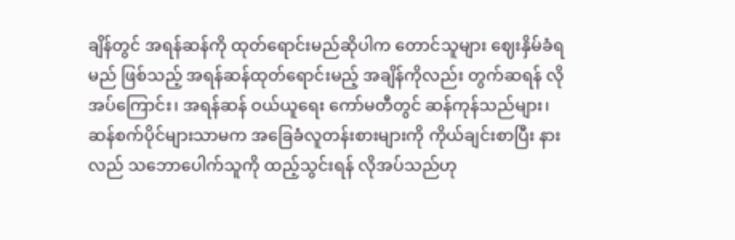ချိန်တွင် အရန်ဆန်ကို ထုတ်ရောင်းမည်ဆိုပါက တောင်သူများ ဈေးနှိမ်ခံရမည် ဖြစ်သည့် အရန်ဆန်ထုတ်ရောင်းမည့် အချိန်ကိုလည်း တွက်ဆရန် လိုအပ်ကြောင်း၊ အရန်ဆန် ဝယ်ယူရေး ကော်မတီတွင် ဆန်ကုန်သည်များ၊ ဆန်စက်ပိုင်များသာမက အခြေခံလူတန်းစားများကို ကိုယ်ချင်းစာပြီး နားလည် သဘောပေါက်သူကို ထည့်သွင်းရန် လိုအပ်သည်ဟု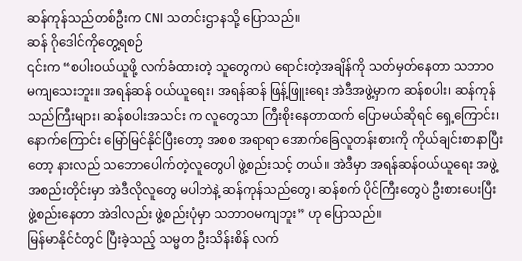ဆန်ကုန်သည်တစ်ဦးက CNI သတင်းဌာနသို့ ပြောသည်။
ဆန် ဂိုဒေါင်ကိုတွေ့ရစဉ်
၎င်းက “စပါးဝယ်ယူဖို့ လက်ခံထားတဲ့ သူတွေကပဲ ရောင်းတဲ့အချိန်ကို သတ်မှတ်နေတာ သဘာဝ မကျသေးဘူး။ အရန်ဆန် ဝယ်ယူရေး၊ အရန်ဆန် ဖြန့်ဖြူးရေး အဲဒီအဖွဲ့မှာက ဆန်စပါး၊ ဆန်ကုန်သည်ကြီးများ၊ ဆန်စပါးအသင်း က လူတွေသာ ကြီးစိုးနေတာထက် ပြောမယ်ဆိုရင် ရှေ့ကြောင်း၊ နောက်ကြောင်း မြော်မြင်နိုင်ပြီးတော့ အစစ အရာရာ အောက်ခြေလူတန်းစားကို ကိုယ်ချင်းစာနာပြီးတော့ နားလည် သဘောပေါက်တဲ့လူတွေပါ ဖွဲ့စည်းသင့် တယ်။ အဲဒီမှာ အရန်ဆန်ဝယ်ယူရေး အဖွဲ့အစည်းတိုင်းမှာ အဲဒီလိုလူတွေ မပါဘဲနဲ့ ဆန်ကုန်သည်တွေ၊ ဆန်စက် ပိုင်ကြီးတွေပဲ ဦးစားပေးပြီး ဖွဲ့စည်းနေတာ အဲဒါလည်း ဖွဲ့စည်းပုံမှာ သဘာဝမကျဘူး” ဟု ပြောသည်။
မြန်မာနိုင်ငံတွင် ပြီးခဲ့သည့် သမ္မတ ဦးသိန်းစိန် လက်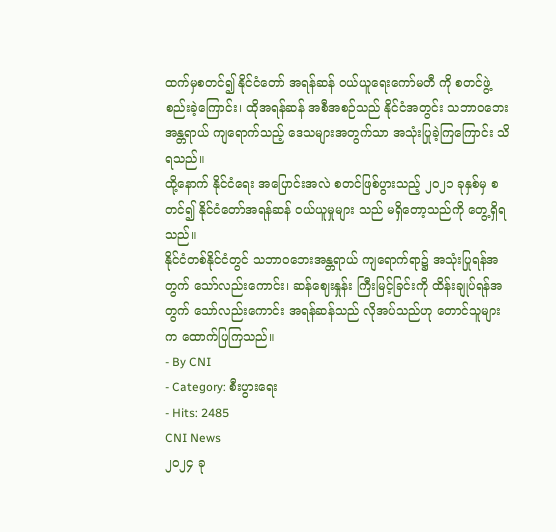ထက်မှစတင်၍ နိုင်ငံတော် အရန်ဆန် ဝယ်ယူရေးကော်မတီ ကို စတင်ဖွဲ့စည်းခဲ့ကြောင်း၊ ထိုအရန်ဆန် အစီအစဉ်သည် နိုင်ငံအတွင်း သဘာဝဘေးအန္တရာယ် ကျရောက်သည့် ဒေသများအတွက်သာ အသုံးပြုခဲ့ကြကြောင်း သိရသည်။
ထို့နောက် နိုင်ငံရေး အပြောင်းအလဲ စတင်ဖြစ်ပွားသည့် ၂၀၂၁ ခုနှစ်မှ စတင်၍ နိုင်ငံတော်အရန်ဆန် ဝယ်ယူမှုများ သည် မရှိတော့သည်ကို တွေ့ရှိရသည်။
နိုင်ငံတစ်နိုင်ငံတွင် သဘာဝဘေးအန္တရာယ် ကျရောက်ရာ၌ အသုံးပြုရန်အတွက် သော်လည်းကောင်း၊ ဆန်ဈေးနှုန်း ကြီးမြင့်ခြင်းကို ထိန်းချုပ်ရန်အတွက် သော်လည်းကောင်း အရန်ဆန်သည် လိုအပ်သည်ဟု တောင်သူများက ထောက်ပြကြသည်။
- By CNI
- Category: စီးပွားရေး
- Hits: 2485
CNI News
၂၀၂၄ ခု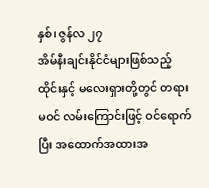နှစ်၊ ဇွန်လ ၂၇
အိမ်နီးချင်းနိုင်ငံများဖြစ်သည့် ထိုင်းနှင့် မလေးရှားတို့တွင် တရားမဝင် လမ်းကြောင်းဖြင့် ဝင်ရောက်ပြီး အထောက်အထားအ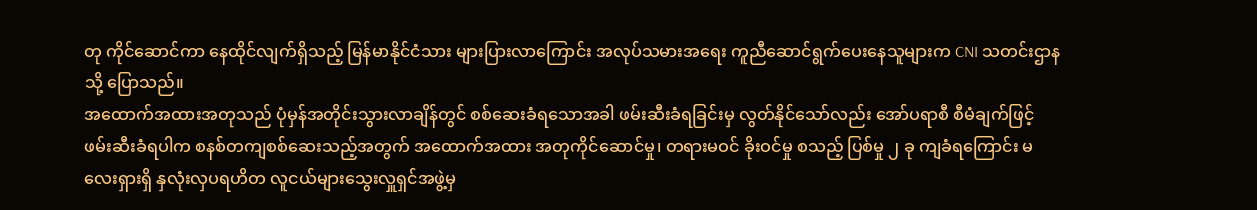တု ကိုင်ဆောင်ကာ နေထိုင်လျက်ရှိသည့် မြန်မာနိုင်ငံသား များပြားလာကြောင်း အလုပ်သမားအရေး ကူညီဆောင်ရွက်ပေးနေသူများက CNI သတင်းဌာနသို့ ပြောသည်။
အထောက်အထားအတုသည် ပုံမှန်အတိုင်းသွားလာချိန်တွင် စစ်ဆေးခံရသောအခါ ဖမ်းဆီးခံရခြင်းမှ လွတ်နိုင်သော်လည်း အော်ပရာစီ စီမံချက်ဖြင့် ဖမ်းဆီးခံရပါက စနစ်တကျစစ်ဆေးသည့်အတွက် အထောက်အထား အတုကိုင်ဆောင်မှု၊ တရားမဝင် ခိုးဝင်မှု စသည့် ပြစ်မှု ၂ ခု ကျခံရကြောင်း မလေးရှားရှိ နှလုံးလှပရဟိတ လူငယ်များသွေးလှူရှင်အဖွဲ့မှ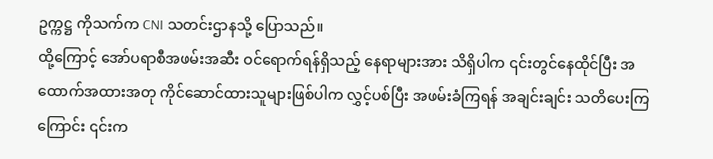ဥက္ကဋ္ဌ ကိုသက်က CNI သတင်းဌာနသို့ ပြောသည်။
ထို့ကြောင့် အော်ပရာစီအဖမ်းအဆီး ဝင်ရောက်ရန်ရှိသည့် နေရာများအား သိရှိပါက ၎င်းတွင်နေထိုင်ပြီး အထောက်အထားအတု ကိုင်ဆောင်ထားသူများဖြစ်ပါက လွှင့်ပစ်ပြီး အဖမ်းခံကြရန် အချင်းချင်း သတိပေးကြ ကြောင်း ၎င်းက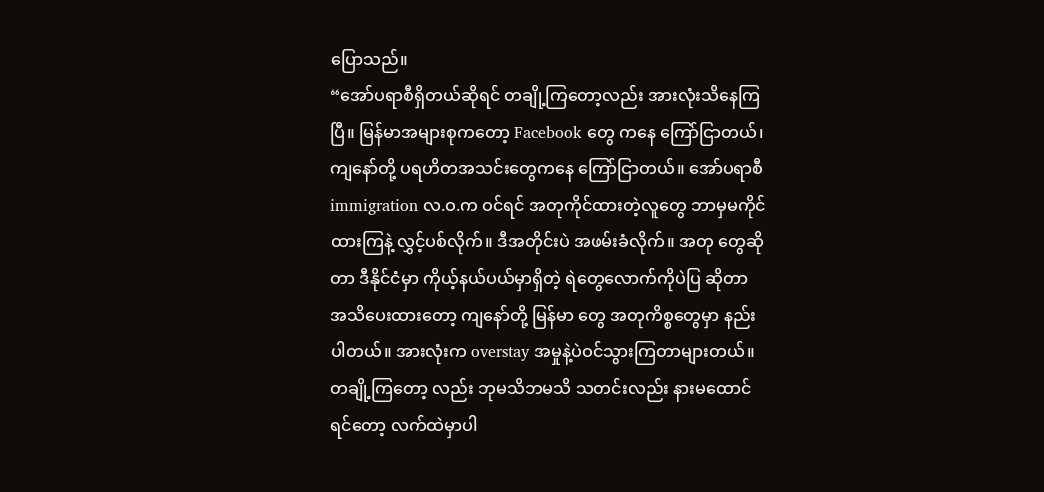ပြောသည်။
“အော်ပရာစီရှိတယ်ဆိုရင် တချို့ကြတော့လည်း အားလုံးသိနေကြပြီ။ မြန်မာအများစုကတော့ Facebook တွေ ကနေ ကြော်ငြာတယ်၊ ကျနော်တို့ ပရဟိတအသင်းတွေကနေ ကြော်ငြာတယ်။ အော်ပရာစီ immigration လ.ဝ.က ဝင်ရင် အတုကိုင်ထားတဲ့လူတွေ ဘာမှမကိုင်ထားကြနဲ့ လွှင့်ပစ်လိုက်။ ဒီအတိုင်းပဲ အဖမ်းခံလိုက်။ အတု တွေဆိုတာ ဒီနိုင်ငံမှာ ကိုယ့်နယ်ပယ်မှာရှိတဲ့ ရဲတွေလောက်ကိုပဲပြ ဆိုတာ အသိပေးထားတော့ ကျနော်တို့ မြန်မာ တွေ အတုကိစ္စတွေမှာ နည်းပါတယ်။ အားလုံးက overstay အမှုနဲ့ပဲဝင်သွားကြတာများတယ်။ တချို့ကြတော့ လည်း ဘုမသိဘမသိ သတင်းလည်း နားမထောင်ရင်တော့ လက်ထဲမှာပါ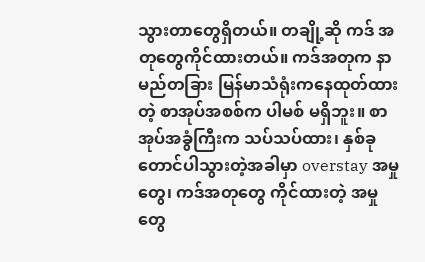သွားတာတွေရှိတယ်။ တချို့ဆို ကဒ် အတုတွေကိုင်ထားတယ်။ ကဒ်အတုက နာမည်တခြား မြန်မာသံရုံးကနေထုတ်ထားတဲ့ စာအုပ်အစစ်က ပါမစ် မရှိဘူး။ စာအုပ်အခွံကြီးက သပ်သပ်ထား၊ နှစ်ခုတောင်ပါသွားတဲ့အခါမှာ overstay အမှုတွေ၊ ကဒ်အတုတွေ ကိုင်ထားတဲ့ အမှုတွေ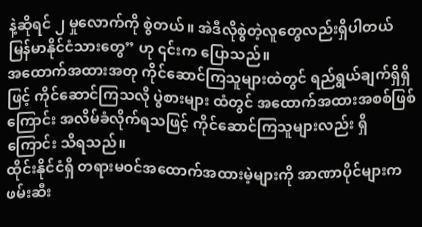နဲ့ဆိုရင် ၂ မှုလောက်ကို စွဲတယ်။ အဲဒီလိုစွဲတဲ့လူတွေလည်းရှိပါတယ် မြန်မာနိုင်ငံသားတွေ” ဟု ၎င်းက ပြောသည်။
အထောက်အထားအတု ကိုင်ဆောင်ကြသူများထဲတွင် ရည်ရွယ်ချက်ရှိရှိဖြင့် ကိုင်ဆောင်ကြသလို ပွဲစားများ ထံတွင် အထောက်အထားအစစ်ဖြစ်ကြောင်း အလိမ်ခံလိုက်ရသဖြင့် ကိုင်ဆောင်ကြသူများလည်း ရှိကြောင်း သိရသည်။
ထိုင်းနိုင်ငံရှိ တရားမဝင်အထောက်အထားမဲ့များကို အာဏာပိုင်များက ဖမ်းဆီး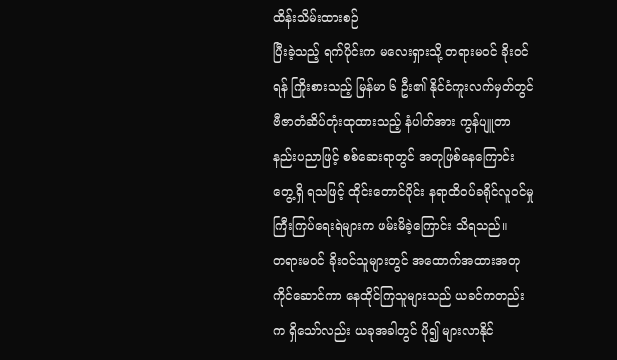ထိန်းသိမ်းထားစဉ်
ပြီးခဲ့သည့် ရက်ပိုင်းက မလေးရှားသို့ တရားမဝင် ခိုးဝင်ရန် ကြိုးစားသည့် မြန်မာ ၆ ဦး၏ နိုင်ငံကူးလက်မှတ်တွင် ဗီဇာတံဆိပ်တုံးထုထားသည့် နံပါတ်အား ကွန်ပျူတာနည်းပညာဖြင့် စစ်ဆေးရာတွင် အတုဖြစ်နေကြောင်း တွေ့ရှိ ရသဖြင့် ထိုင်းတောင်ပိုင်း နရာထိဝပ်ခရိုင်လူဝင်မှုကြီးကြပ်ရေးရဲများက ဖမ်းမိခဲ့ကြောင်း သိရသည်။
တရားမဝင် ခိုးဝင်သူများတွင် အထောက်အထားအတု ကိုင်ဆောင်ကာ နေထိုင်ကြသူများသည် ယခင်ကတည်းက ရှိသော်လည်း ယခုအခါတွင် ပို၍ များလာနိုင်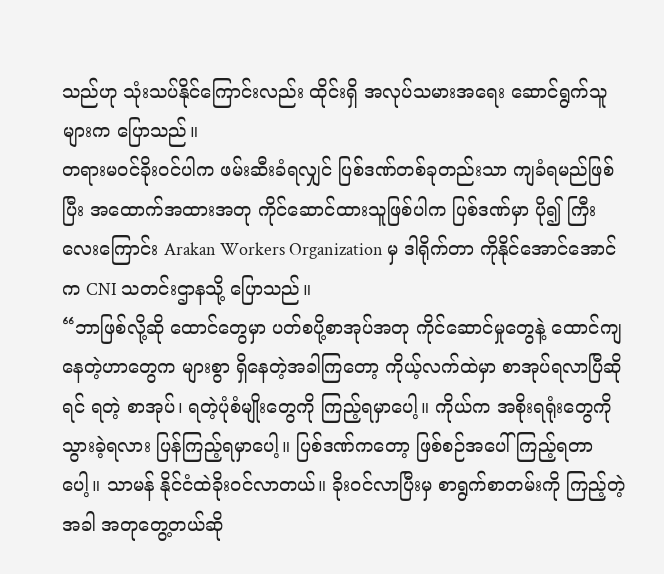သည်ဟု သုံးသပ်နိုင်ကြောင်းလည်း ထိုင်းရှိ အလုပ်သမားအရေး ဆောင်ရွက်သူများက ပြောသည်။
တရားမဝင်ခိုးဝင်ပါက ဖမ်းဆီးခံရလျှင် ပြစ်ဒဏ်တစ်ခုတည်းသာ ကျခံရမည်ဖြစ်ပြီး အထောက်အထားအတု ကိုင်ဆောင်ထားသူဖြစ်ပါက ပြစ်ဒဏ်မှာ ပို၍ ကြီးလေးကြောင်း Arakan Workers Organization မှ ဒါရိုက်တာ ကိုနိုင်အောင်အောင်က CNI သတင်းဌာနသို့ ပြောသည်။
“ဘာဖြစ်လို့ဆို ထောင်တွေမှာ ပတ်စပို့စာအုပ်အတု ကိုင်ဆောင်မှုတွေနဲ့ ထောင်ကျနေတဲ့ဟာတွေက များစွာ ရှိနေတဲ့အခါကြတော့ ကိုယ့်လက်ထဲမှာ စာအုပ်ရလာပြီဆိုရင် ရတဲ့ စာအုပ်၊ ရတဲ့ပုံစံမျိုးတွေကို ကြည့်ရမှာပေါ့။ ကိုယ်က အစိုးရရုံးတွေကို သွားခဲ့ရလား ပြန်ကြည့်ရမှာပေါ့။ ပြစ်ဒဏ်ကတော့ ဖြစ်စဉ်အပေါ်ကြည့်ရတာပေါ့။ သာမန် နိုင်ငံထဲခိုးဝင်လာတယ်။ ခိုးဝင်လာပြီးမှ စာရွက်စာတမ်းကို ကြည့်တဲ့အခါ အတုတွေ့တယ်ဆို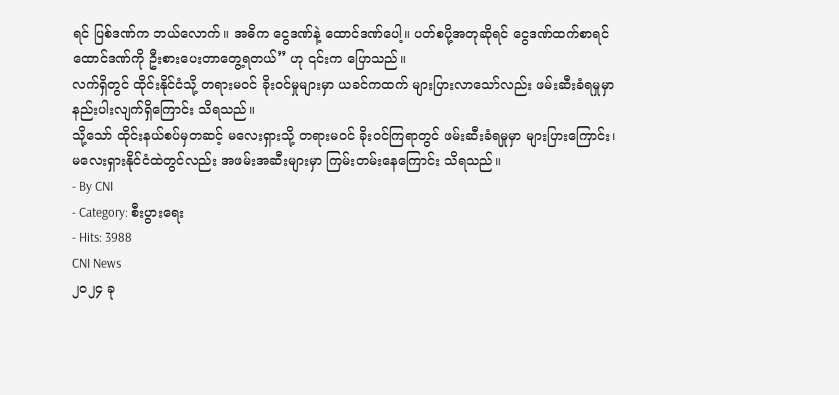ရင် ပြစ်ဒဏ်က ဘယ်လောက်။ အဓိက ငွေဒဏ်နဲ့ ထောင်ဒဏ်ပေါ့။ ပတ်စပို့အတုဆိုရင် ငွေဒဏ်ထက်စာရင် ထောင်ဒဏ်ကို ဦးစားပေးတာတွေ့ရတယ်” ဟု ၎င်းက ပြောသည်။
လက်ရှိတွင် ထိုင်းနိုင်ငံသို့ တရားမဝင် ခိုးဝင်မှုများမှာ ယခင်ကထက် များပြားလာသော်လည်း ဖမ်းဆီးခံရမှုမှာ နည်းပါးလျက်ရှိကြောင်း သိရသည်။
သို့သော် ထိုင်းနယ်စပ်မှတဆင့် မလေးရှားသို့ တရားမဝင် ခိုးဝင်ကြရာတွင် ဖမ်းဆီးခံရမှုမှာ များပြားကြောင်း၊ မလေးရှားနိုင်ငံထဲတွင်လည်း အဖမ်းအဆီးများမှာ ကြမ်းတမ်းနေကြောင်း သိရသည်။
- By CNI
- Category: စီးပွားရေး
- Hits: 3988
CNI News
၂၀၂၄ ခု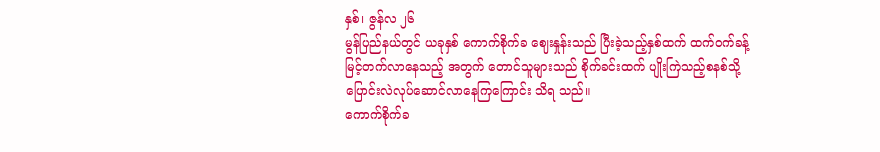နှစ်၊ ဇွန်လ ၂၆
မွန်ပြည်နယ်တွင် ယခုနှစ် ကောက်စိုက်ခ ဈေးနှုန်းသည် ပြီးခဲ့သည့်နှစ်ထက် ထက်ဝက်ခန့် မြင့်တက်လာနေသည့် အတွက် တောင်သူများသည် စိုက်ခင်းထက် ပျိုးကြဲသည့်စနစ်သို့ ပြောင်းလဲလုပ်ဆောင်လာနေကြကြောင်း သိရ သည်။
ကောက်စိုက်ခ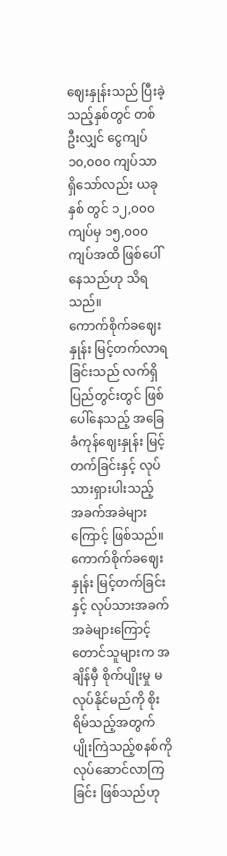ဈေးနှုန်းသည် ပြီးခဲ့သည့်နှစ်တွင် တစ်ဦးလျှင် ငွေကျပ် ၁၀,၀၀၀ ကျပ်သာ ရှိသော်လည်း ယခုနှစ် တွင် ၁၂,၀၀၀ ကျပ်မှ ၁၅,၀၀၀ ကျပ်အထိ ဖြစ်ပေါ်နေသည်ဟု သိရသည်။
ကောက်စိုက်ခဈေးနှုန်း မြင့်တက်လာရခြင်းသည် လက်ရှိ ပြည်တွင်းတွင် ဖြစ်ပေါ်နေသည့် အခြေခံကုန်ဈေးနှုန်း မြင့်တက်ခြင်းနှင့် လုပ်သားရှားပါးသည့် အခက်အခဲများကြောင့် ဖြစ်သည်။
ကောက်စိုက်ခဈေးနှုန်း မြင့်တက်ခြင်းနှင့် လုပ်သားအခက်အခဲများကြောင့် တောင်သူများက အချိန်မှီ စိုက်ပျိုးမှု မလုပ်နိုင်မည်ကို စိုးရိမ်သည့်အတွက် ပျိုးကြဲသည့်စနစ်ကို လုပ်ဆောင်လာကြခြင်း ဖြစ်သည်ဟု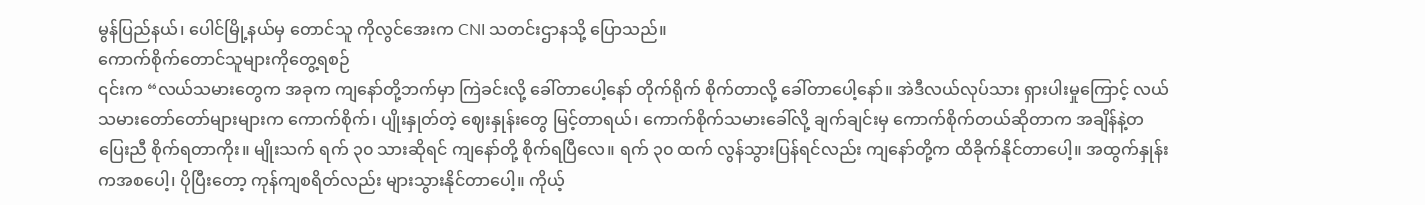မွန်ပြည်နယ်၊ ပေါင်မြို့နယ်မှ တောင်သူ ကိုလွင်အေးက CNI သတင်းဌာနသို့ ပြောသည်။
ကောက်စိုက်တောင်သူများကိုတွေ့ရစဉ်
၎င်းက “လယ်သမားတွေက အခုက ကျနော်တို့ဘက်မှာ ကြဲခင်းလို့ ခေါ်တာပေါ့နော် တိုက်ရိုက် စိုက်တာလို့ ခေါ်တာပေါ့နော်။ အဲဒီလယ်လုပ်သား ရှားပါးမှုကြောင့် လယ်သမားတော်တော်များများက ကောက်စိုက်၊ ပျိုးနှုတ်တဲ့ ဈေးနှုန်းတွေ မြင့်တာရယ်၊ ကောက်စိုက်သမားခေါ်လို့ ချက်ချင်းမှ ကောက်စိုက်တယ်ဆိုတာက အချိန်နဲ့တပြေးညီ စိုက်ရတာကိုး။ မျိုးသက် ရက် ၃၀ သားဆိုရင် ကျနော်တို့ စိုက်ရပြီလေ။ ရက် ၃၀ ထက် လွန်သွားပြန်ရင်လည်း ကျနော်တို့က ထိခိုက်နိုင်တာပေါ့။ အထွက်နှုန်းကအစပေါ့၊ ပိုပြီးတော့ ကုန်ကျစရိတ်လည်း များသွားနိုင်တာပေါ့။ ကိုယ့်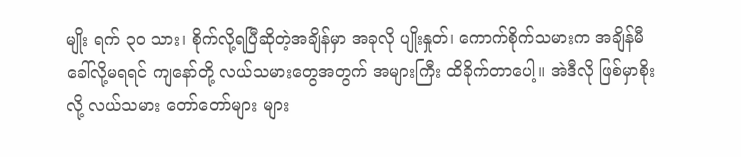မျိုး ရက် ၃၀ သား၊ စိုက်လို့ရပြီဆိုတဲ့အချိန်မှာ အခုလို ပျိုးနှုတ်၊ ကောက်စိုက်သမားက အချိန်မီ ခေါ်လို့မရရင် ကျနော်တို့ လယ်သမားတွေအတွက် အများကြီး ထိခိုက်တာပေါ့။ အဲဒီလို ဖြစ်မှာစိုးလို့ လယ်သမား တော်တော်များ များ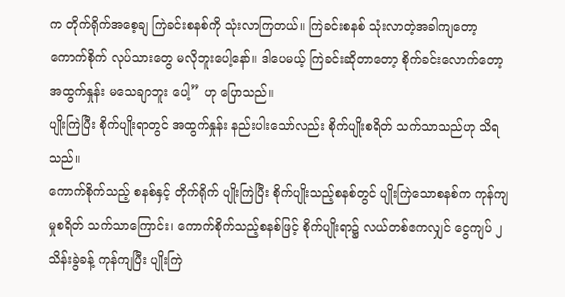က တိုက်ရိုက်အစေ့ချ ကြဲခင်းစနစ်ကို သုံးလာကြတယ်။ ကြဲခင်းစနစ် သုံးလာတဲ့အခါကျတော့ ကောက်စိုက် လုပ်သားတွေ မလိုဘူးပေါ့နော်။ ဒါပေမယ့် ကြဲခင်းဆိုတာတော့ စိုက်ခင်းလောက်တော့ အထွက်နှုန်း မသေချာဘူး ပေါ့” ဟု ပြောသည်။
ပျိုးကြဲပြီး စိုက်ပျိုးရာတွင် အထွက်နှုန်း နည်းပါးသော်လည်း စိုက်ပျိုးစရိတ် သက်သာသည်ဟု သိရသည်။
ကောက်စိုက်သည့် စနစ်နှင့် တိုက်ရိုက် ပျိုးကြဲပြီး စိုက်ပျိုးသည့်စနစ်တွင် ပျိုးကြဲသောစနစ်က ကုန်ကျမှုစရိတ် သက်သာကြောင်း၊ ကောက်စိုက်သည့်စနစ်ဖြင့် စိုက်ပျိုးရာ၌ လယ်တစ်ဧကလျှင် ငွေကျပ် ၂ သိန်းခွဲခန့် ကုန်ကျပြီး ပျိုးကြဲ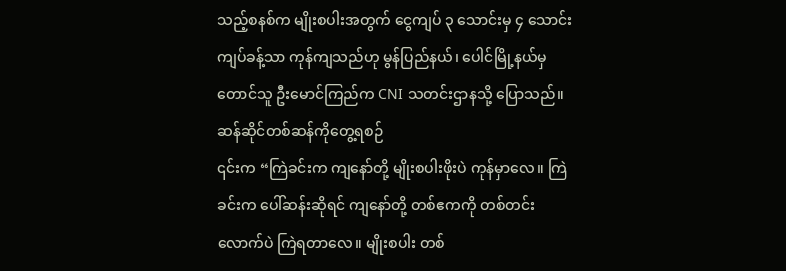သည့်စနစ်က မျိုးစပါးအတွက် ငွေကျပ် ၃ သောင်းမှ ၄ သောင်းကျပ်ခန့်သာ ကုန်ကျသည်ဟု မွန်ပြည်နယ်၊ ပေါင်မြို့နယ်မှ တောင်သူ ဦးမောင်ကြည်က CNI သတင်းဌာနသို့ ပြောသည်။
ဆန်ဆိုင်တစ်ဆန်ကိုတွေ့ရစဉ်
၎င်းက “ကြဲခင်းက ကျနော်တို့ မျိုးစပါးဖိုးပဲ ကုန်မှာလေ။ ကြဲခင်းက ပေါ်ဆန်းဆိုရင် ကျနော်တို့ တစ်ဧကကို တစ်တင်းလောက်ပဲ ကြဲရတာလေ။ မျိုးစပါး တစ်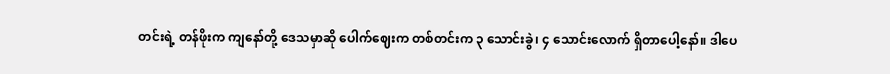တင်းရဲ့ တန်ဖိုးက ကျနော်တို့ ဒေသမှာဆို ပေါက်ဈေးက တစ်တင်းက ၃ သောင်းခွဲ၊ ၄ သောင်းလောက် ရှိတာပေါ့နော်။ ဒါပေ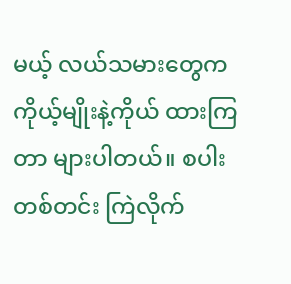မယ့် လယ်သမားတွေက ကိုယ့်မျိုးနဲ့ကိုယ် ထားကြတာ များပါတယ်။ စပါးတစ်တင်း ကြဲလိုက်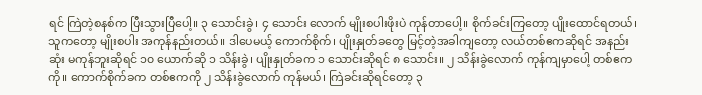ရင် ကြဲတဲ့စနစ်က ပြီးသွားပြီပေါ့။ ၃ သောင်းခွဲ၊ ၄ သောင်း လောက် မျိုးစပါးဖိုးပဲ ကုန်တာပေါ့။ စိုက်ခင်းကြတော့ ပျိုးထောင်ရတယ်၊ သူကတော့ မျိုးစပါး အကုန်နည်းတယ်။ ဒါပေမယ့် ကောက်စိုက်၊ ပျိုးနှုတ်ခတွေ မြင့်တဲ့အခါကျတော့ လယ်တစ်ဧကဆိုရင် အနည်းဆုံး မကုန်ဘူးဆိုရင် ၁၀ ယောက်ဆို ၁ သိန်းခွဲ၊ ပျိုးနှုတ်ခက ၁ သောင်းဆိုရင် ၈ သောင်း။ ၂ သိန်းခွဲလောက် ကုန်ကျမှာပေါ့ တစ်ဧကကို။ ကောက်စိုက်ခက တစ်ဧကကို ၂ သိန်းခွဲလောက် ကုန်မယ်၊ ကြဲခင်းဆိုရင်တော့ ၃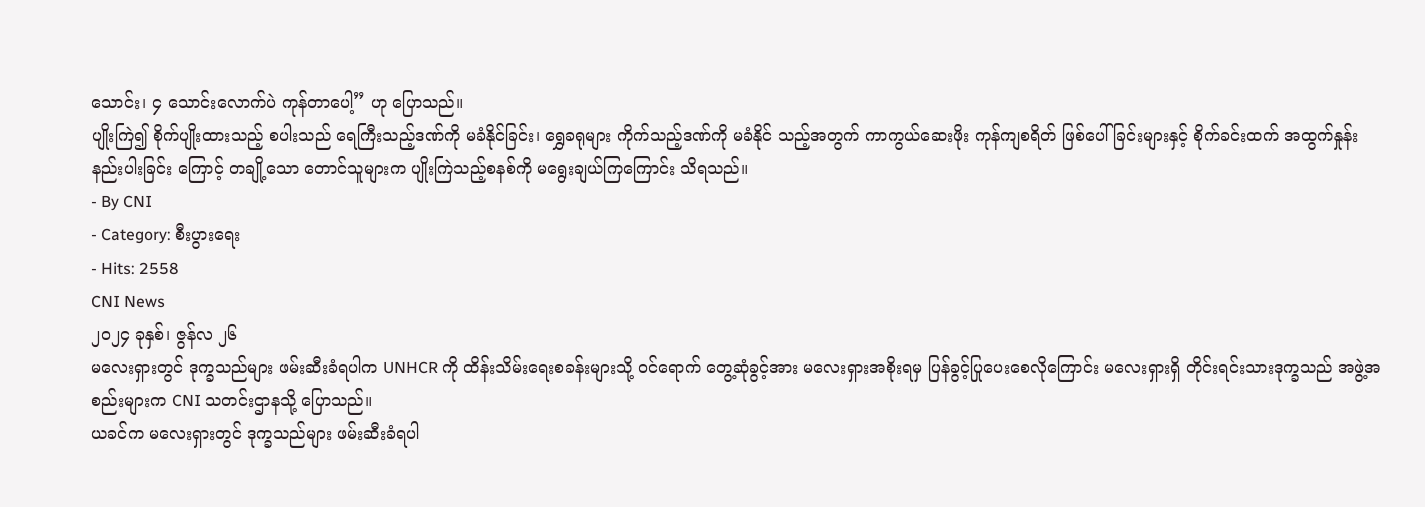သောင်း၊ ၄ သောင်းလောက်ပဲ ကုန်တာပေါ့” ဟု ပြောသည်။
ပျိုးကြဲ၍ စိုက်ပျိုးထားသည့် စပါးသည် ရေကြီးသည့်ဒဏ်ကို မခံနိုင်ခြင်း၊ ရွှေခရုများ ကိုက်သည့်ဒဏ်ကို မခံနိုင် သည့်အတွက် ကာကွယ်ဆေးဖိုး ကုန်ကျစရိတ် ဖြစ်ပေါ်ခြင်းများနှင့် စိုက်ခင်းထက် အထွက်နှုန်း နည်းပါးခြင်း ကြောင့် တချို့သော တောင်သူများက ပျိုးကြဲသည့်စနစ်ကို မရွေးချယ်ကြကြောင်း သိရသည်။
- By CNI
- Category: စီးပွားရေး
- Hits: 2558
CNI News
၂၀၂၄ ခုနှစ်၊ ဇွန်လ ၂၆
မလေးရှားတွင် ဒုက္ခသည်များ ဖမ်းဆီးခံရပါက UNHCR ကို ထိန်းသိမ်းရေးစခန်းများသို့ ဝင်ရောက် တွေ့ဆုံခွင့်အား မလေးရှားအစိုးရမှ ပြန်ခွင့်ပြုပေးစေလိုကြောင်း မလေးရှားရှိ တိုင်းရင်းသားဒုက္ခသည် အဖွဲ့အစည်းများက CNI သတင်းဌာနသို့ ပြောသည်။
ယခင်က မလေးရှားတွင် ဒုက္ခသည်များ ဖမ်းဆီးခံရပါ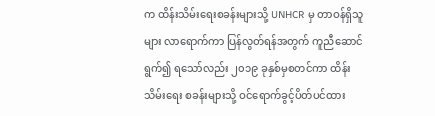က ထိန်းသိမ်းရေးစခန်းများသို့ UNHCR မှ တာဝန်ရှိသူများ လာရောက်ကာ ပြန်လွတ်ရန်အတွက် ကူညီဆောင်ရွက်၍ ရသော်လည်း ၂၀၁၉ ခုနှစ်မှစတင်ကာ ထိန်းသိမ်းရေး စခန်းများသို့ ဝင်ရောက်ခွင့်ပိတ်ပင်ထား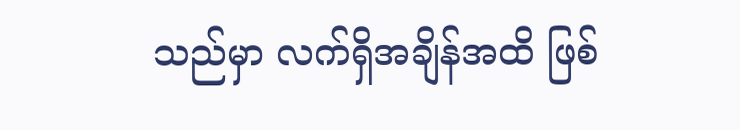သည်မှာ လက်ရှိအချိန်အထိ ဖြစ်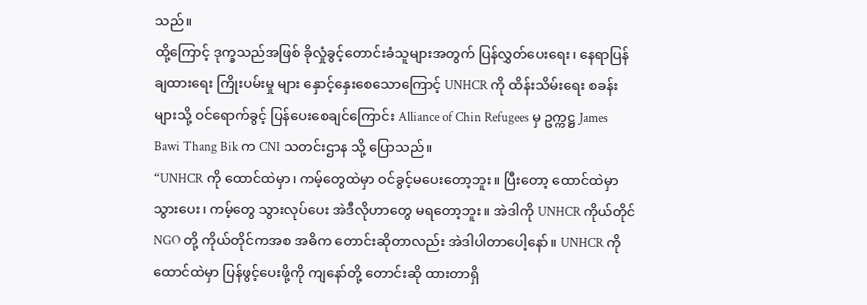သည်။
ထို့ကြောင့် ဒုက္ခသည်အဖြစ် ခိုလှုံခွင့်တောင်းခံသူများအတွက် ပြန်လွှတ်ပေးရေး၊ နေရာပြန်ချထားရေး ကြိုးပမ်းမှု များ နှောင့်နှေးစေသောကြောင့် UNHCR ကို ထိန်းသိမ်းရေး စခန်းများသို့ ဝင်ရောက်ခွင့် ပြန်ပေးစေချင်ကြောင်း Alliance of Chin Refugees မှ ဥက္ကဋ္ဌ James Bawi Thang Bik က CNI သတင်းဌာန သို့ ပြောသည်။
“UNHCR ကို ထောင်ထဲမှာ၊ ကမ့်တွေထဲမှာ ဝင်ခွင့်မပေးတော့ဘူး။ ပြီးတော့ ထောင်ထဲမှာ သွားပေး၊ ကမ့်တွေ သွားလုပ်ပေး အဲဒီလိုဟာတွေ မရတော့ဘူး။ အဲဒါကို UNHCR ကိုယ်တိုင် NGO တို့ ကိုယ်တိုင်ကအစ အဓိက တောင်းဆိုတာလည်း အဲဒါပါတာပေါ့နော်။ UNHCR ကို ထောင်ထဲမှာ ပြန်ဖွင့်ပေးဖို့ကို ကျနော်တို့ တောင်းဆို ထားတာရှိ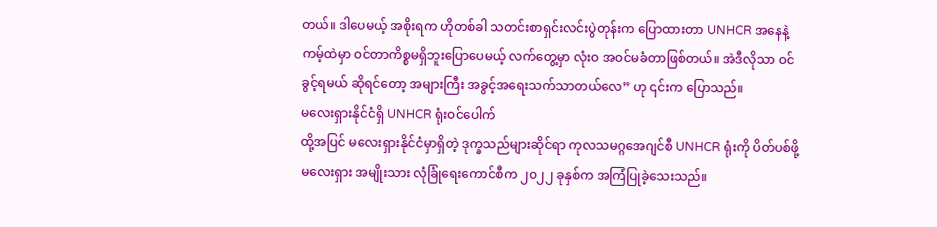တယ်။ ဒါပေမယ့် အစိုးရက ဟိုတစ်ခါ သတင်းစာရှင်းလင်းပွဲတုန်းက ပြောထားတာ UNHCR အနေနဲ့ ကမ့်ထဲမှာ ဝင်တာကိစ္စမရှိဘူးပြောပေမယ့် လက်တွေ့မှာ လုံးဝ အဝင်မခံတာဖြစ်တယ်။ အဲဒီလိုသာ ဝင်ခွင့်ရမယ် ဆိုရင်တော့ အများကြီး အခွင့်အရေးသက်သာတယ်လေ” ဟု ၎င်းက ပြောသည်။
မလေးရှားနိုင်ငံရှိ UNHCR ရုံးဝင်ပေါက်
ထို့အပြင် မလေးရှားနိုင်ငံမှာရှိတဲ့ ဒုက္ခသည်များဆိုင်ရာ ကုလသမဂ္ဂအေဂျင်စီ UNHCR ရုံးကို ပိတ်ပစ်ဖို့ မလေးရှား အမျိုးသား လုံခြုံရေးကောင်စီက ၂၀၂၂ ခုနှစ်က အကြံပြုခဲ့သေးသည်။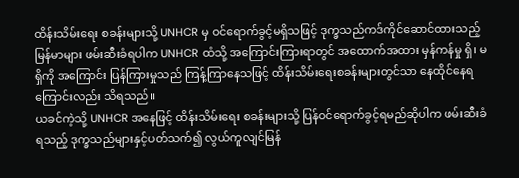ထိန်းသိမ်းရေး စခန်းများသို့ UNHCR မှ ဝင်ရောက်ခွင့်မရှိသဖြင့် ဒုက္ခသည်ကဒ်ကိုင်ဆောင်ထားသည့် မြန်မာများ ဖမ်းဆီးခံရပါက UNHCR ထံသို့ အကြောင်းကြားရာတွင် အထောက်အထား မှန်ကန်မှု ရှိ၊ မရှိကို အကြောင်း ပြန်ကြားမှုသည် ကြန့်ကြာနေသဖြင့် ထိန်းသိမ်းရေးစခန်းများတွင်သာ နေထိုင်နေရကြောင်းလည်း သိရသည်။
ယခင်ကဲ့သို့ UNHCR အနေဖြင့် ထိန်းသိမ်းရေး စခန်းများသို့ ပြန်ဝင်ရောက်ခွင့်ရမည်ဆိုပါက ဖမ်းဆီးခံရသည့် ဒုက္ခသည်များနှင့်ပတ်သက်၍ လွယ်ကူလျင်မြန်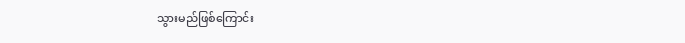သွားမည်ဖြစ်ကြောင်း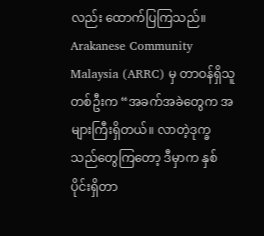လည်း ထောက်ပြကြသည်။
Arakanese Community Malaysia (ARRC) မှ တာဝန်ရှိသူတစ်ဦးက “အခက်အခဲတွေက အများကြီးရှိတယ်။ လာတဲ့ဒုက္ခသည်တွေကြတော့ ဒီမှာက နှစ်ပိုင်းရှိတာ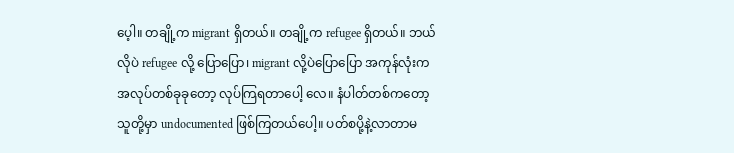ပေ့ါ။ တချို့က migrant ရှိတယ်။ တချို့က refugee ရှိတယ်။ ဘယ်လိုပဲ refugee လို့ ပြောပြော၊ migrant လို့ပဲပြောပြော အကုန်လုံးက အလုပ်တစ်ခုခုတော့ လုပ်ကြရတာပေါ့ လေ။ နံပါတ်တစ်ကတော့ သူတို့မှာ undocumented ဖြစ်ကြတယ်ပေါ့။ ပတ်စပို့နဲ့လာတာမ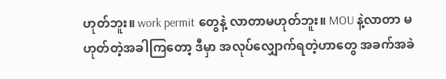ဟုတ်ဘူး။ work permit တွေနဲ့ လာတာမဟုတ်ဘူး။ MOU နဲ့လာတာ မဟုတ်တဲ့အခါကြတော့ ဒီမှာ အလုပ်လျှောက်ရတဲ့ဟာတွေ အခက်အခဲ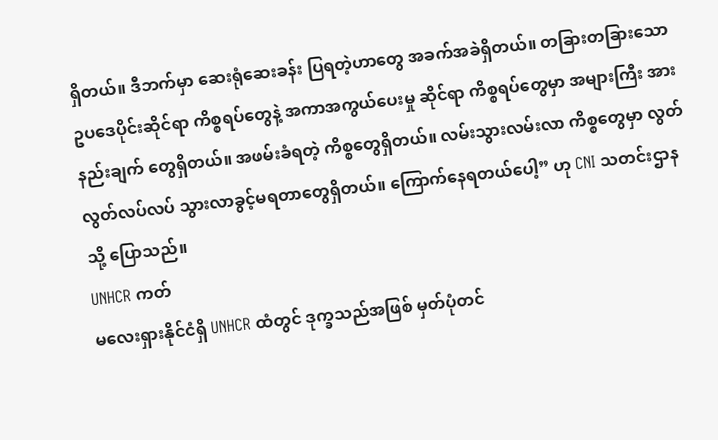ရှိတယ်။ ဒီဘက်မှာ ဆေးရုံဆေးခန်း ပြရတဲ့ဟာတွေ အခက်အခဲရှိတယ်။ တခြားတခြားသော ဥပဒေပိုင်းဆိုင်ရာ ကိစ္စရပ်တွေနဲ့ အကာအကွယ်ပေးမှု ဆိုင်ရာ ကိစ္စရပ်တွေမှာ အများကြီး အားနည်းချက် တွေရှိတယ်။ အဖမ်းခံရတဲ့ ကိစ္စတွေရှိတယ်။ လမ်းသွားလမ်းလာ ကိစ္စတွေမှာ လွတ်လွတ်လပ်လပ် သွားလာခွင့်မရတာတွေရှိတယ်။ ကြောက်နေရတယ်ပေါ့” ဟု CNI သတင်းဌာနသို့ ပြောသည်။
UNHCR ကတ်
မလေးရှားနိုင်ငံရှိ UNHCR ထံတွင် ဒုက္ခသည်အဖြစ် မှတ်ပုံတင်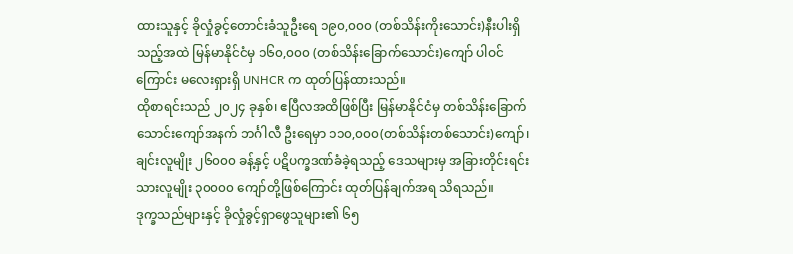ထားသူနှင့် ခိုလှုံခွင့်တောင်းခံသူဦးရေ ၁၉၀,၀၀၀ (တစ်သိန်းကိုးသောင်း)နီးပါးရှိသည့်အထဲ မြန်မာနိုင်ငံမှ ၁၆၀,၀၀၀ (တစ်သိန်းခြောက်သောင်း)ကျော် ပါဝင် ကြောင်း မလေးရှားရှိ UNHCR က ထုတ်ပြန်ထားသည်။
ထိုစာရင်းသည် ၂၀၂၄ ခုနှစ်၊ ဧပြီလအထိဖြစ်ပြီး မြန်မာနိုင်ငံမှ တစ်သိန်းခြောက်သောင်းကျော်အနက် ဘင်္ဂါလီ ဦးရေမှာ ၁၁၀,၀၀၀(တစ်သိန်းတစ်သောင်း)ကျော်၊ ချင်းလူမျိုး ၂၆၀၀၀ ခန့်နှင့် ပဋိပက္ခဒဏ်ခံခဲ့ရသည့် ဒေသများမှ အခြားတိုင်းရင်းသားလူမျိုး ၃၀၀၀၀ ကျော်တို့ဖြစ်ကြောင်း ထုတ်ပြန်ချက်အရ သိရသည်။
ဒုက္ခသည်များနှင့် ခိုလှုံခွင့်ရှာဖွေသူများ၏ ၆၅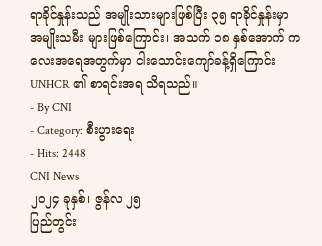ရာခိုင်နှုန်းသည် အမျိုးသားများဖြစ်ပြီး ၃၅ ရာခိုင်နှုန်းမှာ အမျိုးသမီး များဖြစ်ကြောင်း၊ အသက် ၁၈ နှစ်အောက် ကလေးအရေအတွက်မှာ ငါးသောင်းကျော်ခန့်ရှိကြောင်း UNHCR ၏ စာရင်းအရ သိရသည်။
- By CNI
- Category: စီးပွားရေး
- Hits: 2448
CNI News
၂၀၂၄ ခုနှစ်၊ ဇွန်လ ၂၅
ပြည်တွင်း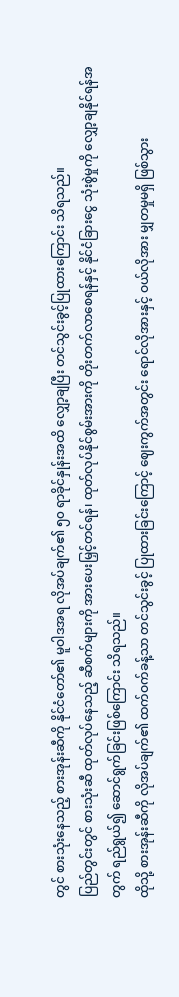တွင် စားသုံးနေသည့် စားအုန်းဆီကို နိုင်ငံတော်၏ မူဝါဒအရ လိုအပ်ချက်၏ ၅၀ ရာခိုင်နှုန်းအထိ လျှော့ချပြီး တင်သွင်းခွင့်ပြုထားကြောင်း သိရသည်။
ပြည်တွင်းတွင် စားသုံးဆီ ထုတ်လုပ်နေသည့် ဆီစက်များကို အားပေးမြှင့်တင်ရန်၊ ထုတ်လုပ်နိုင်စွမ်းအားကို တိုးတက်လာစေရန်နှင့် နိုင်ငံခြားငွေ သုံးစွဲမှုကို လျှော့ချနိုင်ရန်အတွက် ရည်ရွယ်၍ ဆောင်ရွက်ခြင်းဖြစ်ကြောင်း သိရသည်။
ထိုသို့ စားအုန်းဆီကို လိုအပ်ချက်၏ ထက်ဝက်ခန့်သာ တင်သွင်းခွင့် ပြုထားခြင်းကြောင့် ဈေးကွက်အတွင်း ရောင်လိုအားနှင့် ဝယ်လိုအား မျှတမှုမရှိ ဖြစ်သွား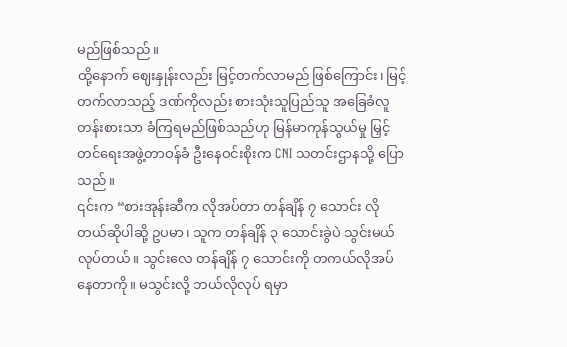မည်ဖြစ်သည်။
ထို့နောက် ဈေးနှုန်းလည်း မြင့်တက်လာမည် ဖြစ်ကြောင်း၊ မြင့်တက်လာသည့် ဒဏ်ကိုလည်း စားသုံးသူပြည်သူ အခြေခံလူတန်းစားသာ ခံကြရမည်ဖြစ်သည်ဟု မြန်မာကုန်သွယ်မှု မြှင့်တင်ရေးအဖွဲ့တာဝန်ခံ ဦးနေဝင်းစိုးက CNI သတင်းဌာနသို့ ပြောသည်။
၎င်းက “စားအုန်းဆီက လိုအပ်တာ တန်ချိန် ၇ သောင်း လိုတယ်ဆိုပါဆို့ ဥပမာ၊ သူက တန်ချိန် ၃ သောင်းခွဲပဲ သွင်းမယ်လုပ်တယ်။ သွင်းလေ တန်ချိန် ၇ သောင်းကို တကယ်လိုအပ်နေတာကို။ မသွင်းလို့ ဘယ်လိုလုပ် ရမှာ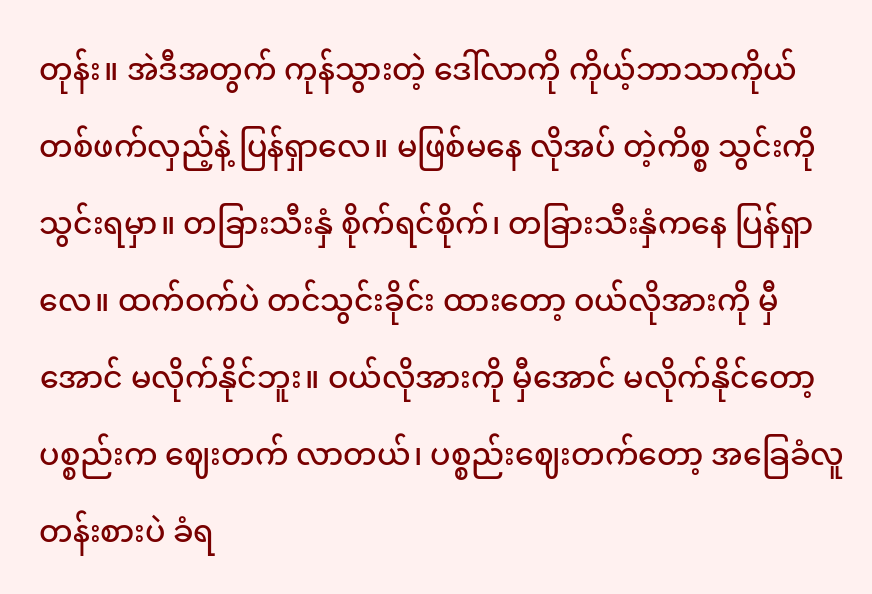တုန်း။ အဲဒီအတွက် ကုန်သွားတဲ့ ဒေါ်လာကို ကိုယ့်ဘာသာကိုယ် တစ်ဖက်လှည့်နဲ့ ပြန်ရှာလေ။ မဖြစ်မနေ လိုအပ် တဲ့ကိစ္စ သွင်းကိုသွင်းရမှာ။ တခြားသီးနှံ စိုက်ရင်စိုက်၊ တခြားသီးနှံကနေ ပြန်ရှာလေ။ ထက်ဝက်ပဲ တင်သွင်းခိုင်း ထားတော့ ဝယ်လိုအားကို မှီအောင် မလိုက်နိုင်ဘူး။ ဝယ်လိုအားကို မှီအောင် မလိုက်နိုင်တော့ ပစ္စည်းက ဈေးတက် လာတယ်၊ ပစ္စည်းဈေးတက်တော့ အခြေခံလူတန်းစားပဲ ခံရ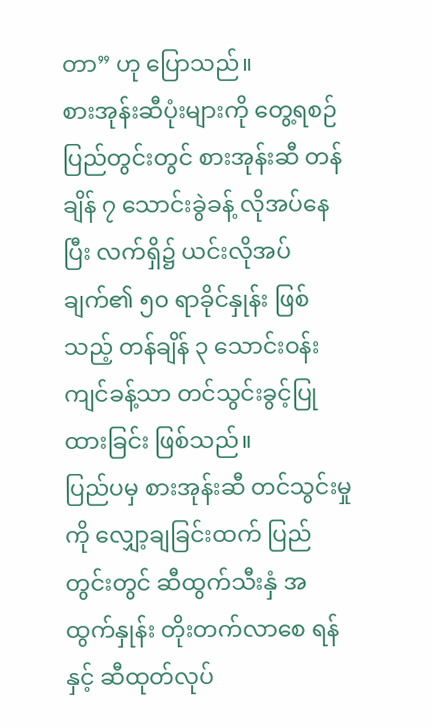တာ” ဟု ပြောသည်။
စားအုန်းဆီပုံးများကို တွေ့ရစဉ်
ပြည်တွင်းတွင် စားအုန်းဆီ တန်ချိန် ၇ သောင်းခွဲခန့် လိုအပ်နေပြီး လက်ရှိ၌ ယင်းလိုအပ်ချက်၏ ၅၀ ရာခိုင်နှုန်း ဖြစ်သည့် တန်ချိန် ၃ သောင်းဝန်းကျင်ခန့်သာ တင်သွင်းခွင့်ပြုထားခြင်း ဖြစ်သည်။
ပြည်ပမှ စားအုန်းဆီ တင်သွင်းမှုကို လျှော့ချခြင်းထက် ပြည်တွင်းတွင် ဆီထွက်သီးနှံ အထွက်နှုန်း တိုးတက်လာစေ ရန်နှင့် ဆီထုတ်လုပ်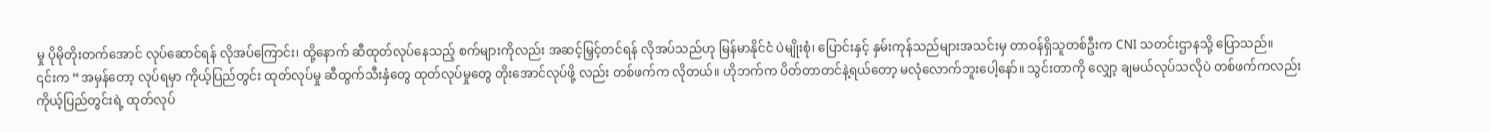မှု ပိုမိုတိုးတက်အောင် လုပ်ဆောင်ရန် လိုအပ်ကြောင်း၊ ထို့နောက် ဆီထုတ်လုပ်နေသည့် စက်များကိုလည်း အဆင့်မြှင့်တင်ရန် လိုအပ်သည်ဟု မြန်မာနိုင်ငံ ပဲမျိုးစုံ၊ ပြောင်းနှင့် နှမ်းကုန်သည်များအသင်းမှ တာဝန်ရှိသူတစ်ဦးက CNI သတင်းဌာနသို့ ပြောသည်။
၎င်းက “အမှန်တော့ လုပ်ရမှာ ကိုယ့်ပြည်တွင်း ထုတ်လုပ်မှု ဆီထွက်သီးနှံတွေ ထုတ်လုပ်မှုတွေ တိုးအောင်လုပ်ဖို့ လည်း တစ်ဖက်က လိုတယ်။ ဟိုဘက်က ပိတ်တာတင်နဲ့ရယ်တော့ မလုံလောက်ဘူးပေါ့နော်။ သွင်းတာကို လျှော့ ချမယ်လုပ်သလိုပဲ တစ်ဖက်ကလည်း ကိုယ့်ပြည်တွင်းရဲ့ ထုတ်လုပ်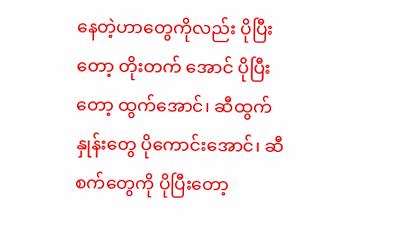နေတဲ့ဟာတွေကိုလည်း ပိုပြီးတော့ တိုးတက် အောင် ပိုပြီးတော့ ထွက်အောင်၊ ဆီထွက်နှုန်းတွေ ပိုကောင်းအောင်၊ ဆီစက်တွေကို ပိုပြီးတော့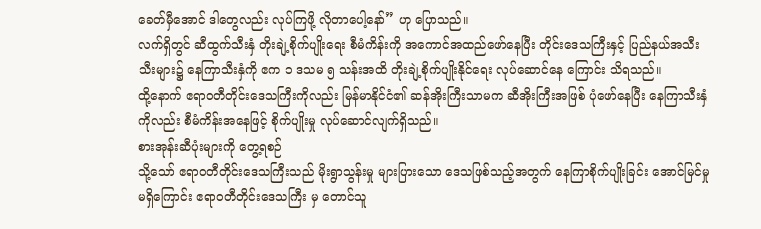ခေတ်မှီအောင် ဒါတွေလည်း လုပ်ကြဖို့ လိုတာပေါ့နော်” ဟု ပြောသည်။
လက်ရှိတွင် ဆီထွက်သီးနှံ တိုးချဲ့စိုက်ပျိုးရေး စီမံကိန်းကို အကောင်အထည်ဖော်နေပြီး တိုင်းဒေသကြီးနှင့် ပြည်နယ်အသီးသီးများ၌ နေကြာသီးနှံကို ဧက ၁ ဒသမ ၅ သန်းအထိ တိုးချဲ့စိုက်ပျိုးနိုင်ရေး လုပ်ဆောင်နေ ကြောင်း သိရသည်။
ထို့နောက် ဧရာဝတီတိုင်းဒေသကြီးကိုလည်း မြန်မာနိုင်ငံ၏ ဆန်အိုးကြီးသာမက ဆီအိုးကြီးအဖြစ် ပုံဖော်နေပြီး နေကြာသီးနှံကိုလည်း စီမံကိန်းအနေဖြင့် စိုက်ပျိုးမှု လုပ်ဆောင်လျက်ရှိသည်။
စားအုန်းဆီပုံးများကို တွေ့ရစဉ်
သို့သော် ဧရာဝတီတိုင်းဒေသကြီးသည် မိုးရွာသွန်းမှု များပြားသော ဒေသဖြစ်သည့်အတွက် နေကြာစိုက်ပျိုးခြင်း အောင်မြင်မှုမရှိကြောင်း ဧရာဝတီတိုင်းဒေသကြီး မှ တောင်သူ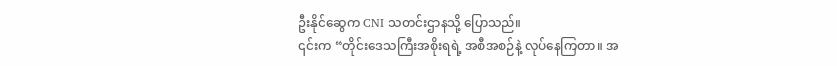ဦးနိုင်ဆွေက CNI သတင်းဌာနသို့ ပြောသည်။
၎င်းက “တိုင်းဒေသကြီးအစိုးရရဲ့ အစီအစဉ်နဲ့ လုပ်နေကြတာ။ အ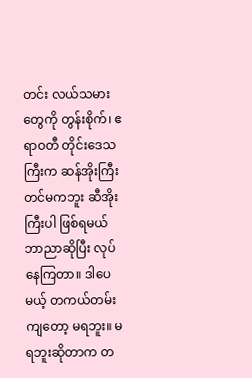တင်း လယ်သမားတွေကို တွန်းစိုက်၊ ဧရာဝတီ တိုင်းဒေသကြီးက ဆန်အိုးကြီးတင်မကဘူး ဆီအိုးကြီးပါ ဖြစ်ရမယ် ဘာညာဆိုပြီး လုပ်နေကြတာ။ ဒါပေမယ့် တကယ်တမ်းကျတော့ မရဘူး။ မရဘူးဆိုတာက တ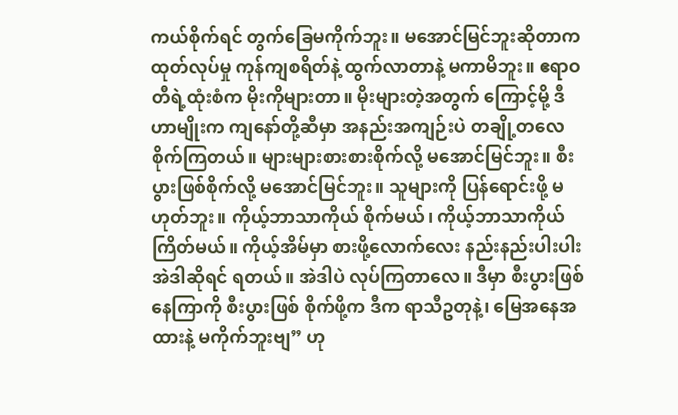ကယ်စိုက်ရင် တွက်ခြေမကိုက်ဘူး။ မအောင်မြင်ဘူးဆိုတာက ထုတ်လုပ်မှု ကုန်ကျစရိတ်နဲ့ ထွက်လာတာနဲ့ မကာမိဘူး။ ဧရာဝတီရဲ့ထုံးစံက မိုးကိုများတာ။ မိုးများတဲ့အတွက် ကြောင့်မို့ ဒီဟာမျိုးက ကျနော်တို့ဆီမှာ အနည်းအကျဉ်းပဲ တချို့တလေ စိုက်ကြတယ်။ များများစားစားစိုက်လို့ မအောင်မြင်ဘူး။ စီးပွားဖြစ်စိုက်လို့ မအောင်မြင်ဘူး။ သူများကို ပြန်ရောင်းဖို့ မဟုတ်ဘူး။ ကိုယ့်ဘာသာကိုယ် စိုက်မယ်၊ ကိုယ့်ဘာသာကိုယ် ကြိတ်မယ်။ ကိုယ့်အိမ်မှာ စားဖို့လောက်လေး နည်းနည်းပါးပါး အဲဒါဆိုရင် ရတယ်။ အဲဒါပဲ လုပ်ကြတာလေ။ ဒီမှာ စီးပွားဖြစ် နေကြာကို စီးပွားဖြစ် စိုက်ဖို့က ဒီက ရာသီဥတုနဲ့၊ မြေအနေအထားနဲ့ မကိုက်ဘူးဗျ” ဟု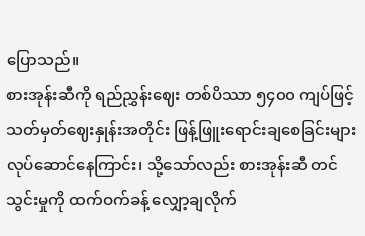ပြောသည်။
စားအုန်းဆီကို ရည်ညွှန်းဈေး တစ်ပိဿာ ၅၄၀၀ ကျပ်ဖြင့် သတ်မှတ်ဈေးနှုန်းအတိုင်း ဖြန့်ဖြူးရောင်းချစေခြင်းများ လုပ်ဆောင်နေကြာင်း၊ သို့သော်လည်း စားအုန်းဆီ တင်သွင်းမှုကို ထက်ဝက်ခန့် လျှော့ချလိုက်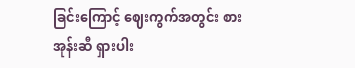ခြင်းကြောင့် ဈေးကွက်အတွင်း စားအုန်းဆီ ရှားပါး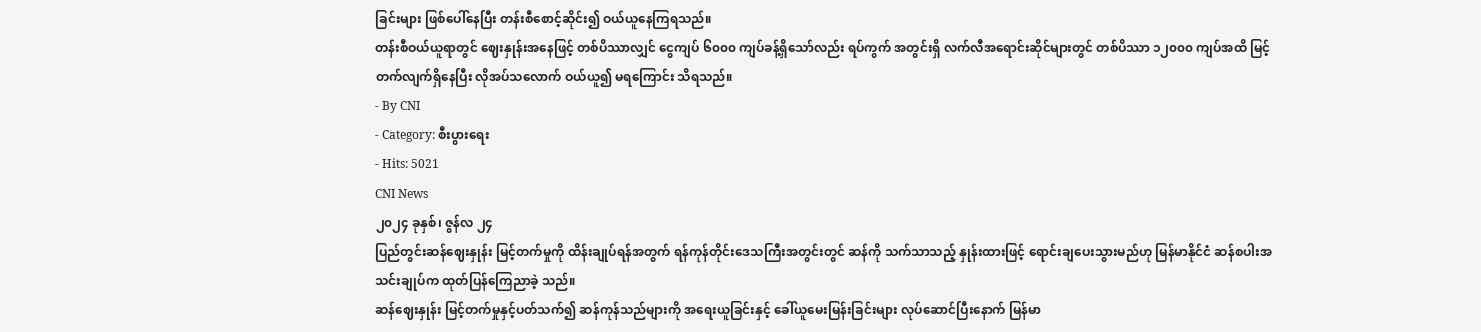ခြင်းများ ဖြစ်ပေါ်နေပြီး တန်းစီစောင့်ဆိုင်း၍ ဝယ်ယူနေကြရသည်။
တန်းစီဝယ်ယူရာတွင် ဈေးနှုန်းအနေဖြင့် တစ်ပိဿာလျှင် ငွေကျပ် ၆၀၀၀ ကျပ်ခန့်ရှိသော်လည်း ရပ်ကွက် အတွင်းရှိ လက်လီအရောင်းဆိုင်များတွင် တစ်ပိဿာ ၁၂၀၀၀ ကျပ်အထိ မြင့်တက်လျက်ရှိနေပြီး လိုအပ်သလောက် ဝယ်ယူ၍ မရကြောင်း သိရသည်။
- By CNI
- Category: စီးပွားရေး
- Hits: 5021
CNI News
၂၀၂၄ ခုနှစ်၊ ဇွန်လ ၂၄
ပြည်တွင်းဆန်ဈေးနှုန်း မြင့်တက်မှုကို ထိန်းချုပ်ရန်အတွက် ရန်ကုန်တိုင်းဒေသကြီးအတွင်းတွင် ဆန်ကို သက်သာသည့် နှုန်းထားဖြင့် ရောင်းချပေးသွားမည်ဟု မြန်မာနိုင်ငံ ဆန်စပါးအသင်းချုပ်က ထုတ်ပြန်ကြေညာခဲ့ သည်။
ဆန်ဈေးနှုန်း မြင့်တက်မှုနှင့်ပတ်သက်၍ ဆန်ကုန်သည်များကို အရေးယူခြင်းနှင့် ခေါ်ယူမေးမြန်းခြင်းများ လုပ်ဆောင်ပြီးနောက် မြန်မာ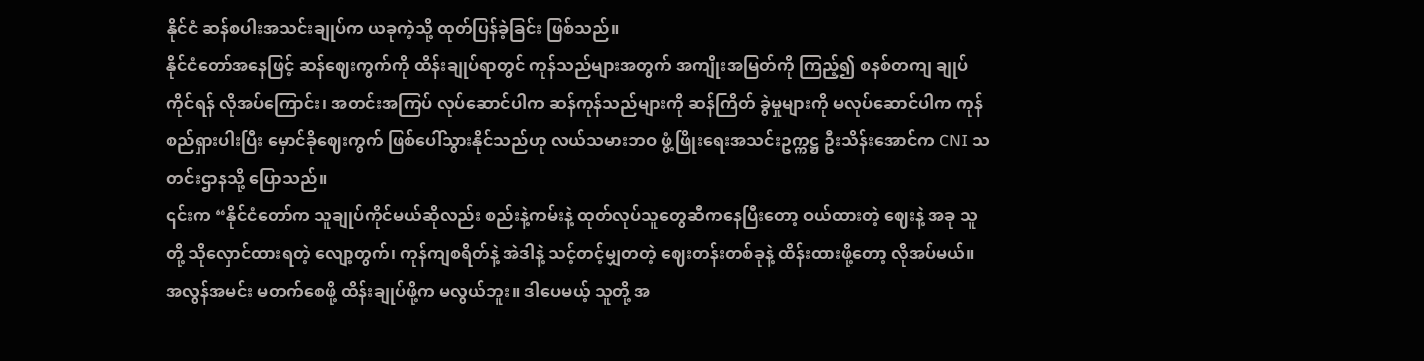နိုင်ငံ ဆန်စပါးအသင်းချုပ်က ယခုကဲ့သို့ ထုတ်ပြန်ခဲ့ခြင်း ဖြစ်သည်။
နိုင်ငံတော်အနေဖြင့် ဆန်ဈေးကွက်ကို ထိန်းချုပ်ရာတွင် ကုန်သည်များအတွက် အကျိုးအမြတ်ကို ကြည့်၍ စနစ်တကျ ချုပ်ကိုင်ရန် လိုအပ်ကြောင်း၊ အတင်းအကြပ် လုပ်ဆောင်ပါက ဆန်ကုန်သည်များကို ဆန်ကြိတ် ခွဲမှုများကို မလုပ်ဆောင်ပါက ကုန်စည်ရှားပါးပြီး မှောင်ခိုဈေးကွက် ဖြစ်ပေါ်သွားနိုင်သည်ဟု လယ်သမားဘဝ ဖွံ့ဖြိုးရေးအသင်းဥက္ကဋ္ဌ ဦးသိန်းအောင်က CNI သတင်းဌာနသို့ ပြောသည်။
၎င်းက “နိုင်ငံတော်က သူချုပ်ကိုင်မယ်ဆိုလည်း စည်းနဲ့ကမ်းနဲ့ ထုတ်လုပ်သူတွေဆီကနေပြီးတော့ ဝယ်ထားတဲ့ ဈေးနဲ့ အခု သူတို့ သိုလှောင်ထားရတဲ့ လျော့တွက်၊ ကုန်ကျစရိတ်နဲ့ အဲဒါနဲ့ သင့်တင့်မျှတတဲ့ ဈေးတန်းတစ်ခုနဲ့ ထိန်းထားဖို့တော့ လိုအပ်မယ်။ အလွန်အမင်း မတက်စေဖို့ ထိန်းချုပ်ဖို့က မလွယ်ဘူး။ ဒါပေမယ့် သူတို့ အ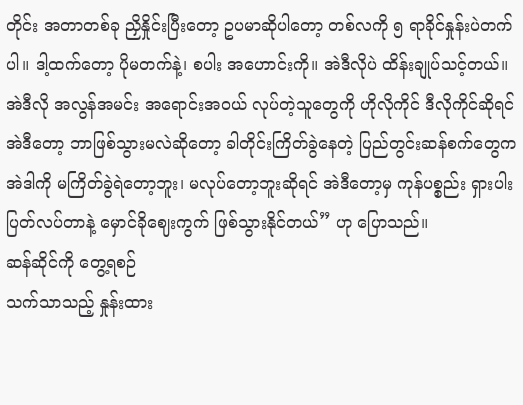တိုင်း အတာတစ်ခု ညှိနှိုင်းပြီးတော့ ဥပမာဆိုပါတော့ တစ်လကို ၅ ရာခိုင်နှုန်းပဲတက်ပါ။ ဒါ့ထက်တော့ ပိုမတက်နဲ့၊ စပါး အဟောင်းကို။ အဲဒီလိုပဲ ထိန်းချုပ်သင့်တယ်။ အဲဒီလို အလွန်အမင်း အရောင်းအဝယ် လုပ်တဲ့သူတွေကို ဟိုလိုကိုင် ဒီလိုကိုင်ဆိုရင် အဲဒီတော့ ဘာဖြစ်သွားမလဲဆိုတော့ ခါတိုင်းကြိတ်ခွဲနေတဲ့ ပြည်တွင်းဆန်စက်တွေက အဲဒါကို မကြိတ်ခွဲရဲတော့ဘူး၊ မလုပ်တော့ဘူးဆိုရင် အဲဒီတော့မှ ကုန်ပစ္စည်း ရှားပါးပြတ်လပ်တာနဲ့ မှောင်ခိုဈေးကွက် ဖြစ်သွားနိုင်တယ်” ဟု ပြောသည်။
ဆန်ဆိုင်ကို တွေ့ရစဉ်
သက်သာသည့် နှုန်းထား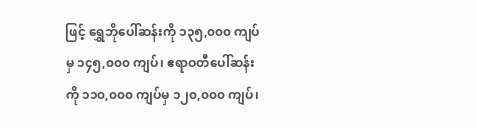ဖြင့် ရွှေဘိုပေါ်ဆန်းကို ၁၃၅,၀၀၀ ကျပ်မှ ၁၄၅,၀၀၀ ကျပ်၊ ဧရာဝတီပေါ်ဆန်းကို ၁၁၀,၀၀၀ ကျပ်မှ ၁၂၀,၀၀၀ ကျပ်၊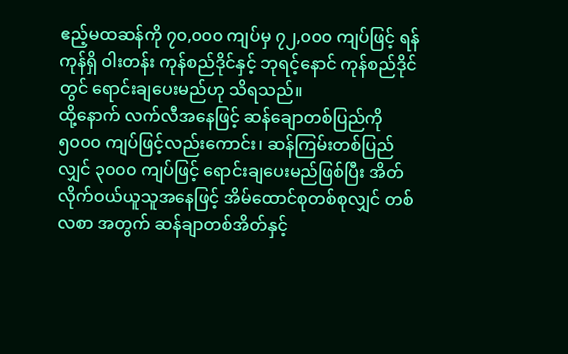ဧည့်မထဆန်ကို ၇၀,၀၀၀ ကျပ်မှ ၇၂,၀၀၀ ကျပ်ဖြင့် ရန်ကုန်ရှိ ဝါးတန်း ကုန်စည်ဒိုင်နှင့် ဘုရင့်နောင် ကုန်စည်ဒိုင်တွင် ရောင်းချပေးမည်ဟု သိရသည်။
ထို့နောက် လက်လီအနေဖြင့် ဆန်ချောတစ်ပြည်ကို ၅၀၀၀ ကျပ်ဖြင့်လည်းကောင်း၊ ဆန်ကြမ်းတစ်ပြည်လျှင် ၃၀၀၀ ကျပ်ဖြင့် ရောင်းချပေးမည်ဖြစ်ပြီး အိတ်လိုက်ဝယ်ယူသူအနေဖြင့် အိမ်ထောင်စုတစ်စုလျှင် တစ်လစာ အတွက် ဆန်ချာတစ်အိတ်နှင့်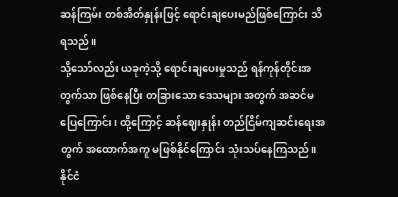ဆန်ကြမ်း တစ်အိတ်နှုန်းဖြင့် ရောင်းချပေးမည်ဖြစ်ကြောင်း သိရသည်။
သို့သော်လည်း ယခုကဲ့သို့ ရောင်းချပေးမှုသည် ရန်ကုန်တိုင်းအတွက်သာ ဖြစ်နေပြီး တခြားသော ဒေသများ အတွက် အဆင်မပြေကြောင်း၊ ထို့ကြောင့် ဆန်ဈေးနှုန်း တည်ငြိမ်ကျဆင်းရေးအတွက် အထောက်အကူ မဖြစ်နိုင်ကြောင်း သုံးသပ်နေကြသည်။
နိုင်ငံ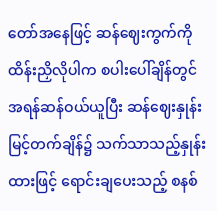တော်အနေဖြင့် ဆန်ဈေးကွက်ကို ထိန်းညှိလိုပါက စပါးပေါ်ချိန်တွင် အရန်ဆန်ဝယ်ယူပြီး ဆန်ဈေးနှုန်း မြင့်တက်ချိန်၌ သက်သာသည့်နှုန်းထားဖြင့် ရောင်းချပေးသည့် စနစ်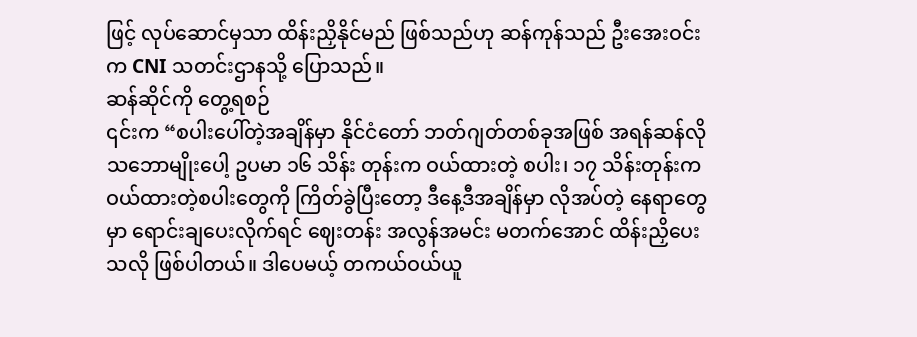ဖြင့် လုပ်ဆောင်မှသာ ထိန်းညှိနိုင်မည် ဖြစ်သည်ဟု ဆန်ကုန်သည် ဦးအေးဝင်းက CNI သတင်းဌာနသို့ ပြောသည်။
ဆန်ဆိုင်ကို တွေ့ရစဉ်
၎င်းက “စပါးပေါ်တဲ့အချိန်မှာ နိုင်ငံတော် ဘတ်ဂျတ်တစ်ခုအဖြစ် အရန်ဆန်လို သဘောမျိုးပေါ့ ဥပမာ ၁၆ သိန်း တုန်းက ဝယ်ထားတဲ့ စပါး၊ ၁၇ သိန်းတုန်းက ဝယ်ထားတဲ့စပါးတွေကို ကြိတ်ခွဲပြီးတော့ ဒီနေ့ဒီအချိန်မှာ လိုအပ်တဲ့ နေရာတွေမှာ ရောင်းချပေးလိုက်ရင် ဈေးတန်း အလွန်အမင်း မတက်အောင် ထိန်းညှိပေးသလို ဖြစ်ပါတယ်။ ဒါပေမယ့် တကယ်ဝယ်ယူ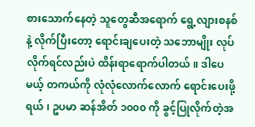စားသောက်နေတဲ့ သူတွေဆီအရောက် ရွေ့လျားစနစ်နဲ့ လိုက်ပြီးတော့ ရောင်းချပေးတဲ့ သဘောမျိုး လုပ်လိုက်ရင်လည်းပဲ ထိန်းရာရောက်ပါတယ်။ ဒါပေမယ့် တကယ်ကို လုံလုံလောက်လောက် ရောင်းပေးဖို့ရယ်၊ ဥပမာ ဆန်အိတ် ၁၀၀၀ ကို ခွင့်ပြုလိုက်တဲ့အ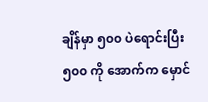ချိန်မှာ ၅၀၀ ပဲရောင်းပြီး ၅၀၀ ကို အောက်က မှောင်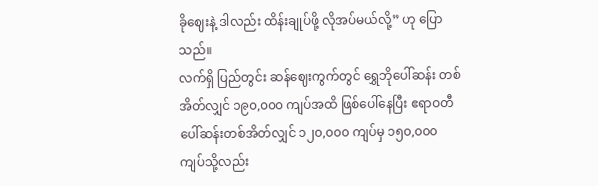ခိုဈေးနဲ့ ဒါလည်း ထိန်းချုပ်ဖို့ လိုအပ်မယ်လို့” ဟု ပြောသည်။
လက်ရှိ ပြည်တွင်း ဆန်ဈေးကွက်တွင် ရွှေဘိုပေါ်ဆန်း တစ်အိတ်လျှင် ၁၉၀,၀၀၀ ကျပ်အထိ ဖြစ်ပေါ်နေပြီး ဧရာဝတီပေါ်ဆန်းတစ်အိတ်လျှင် ၁၂၀,၀၀၀ ကျပ်မှ ၁၅၀,၀၀၀ ကျပ်သို့လည်း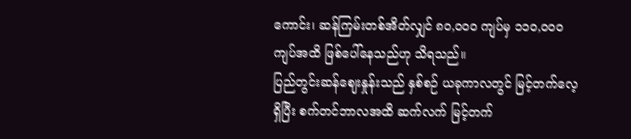ကောင်း၊ ဆန်ကြမ်းတစ်အိတ်လျှင် ၈၀,၀၀၀ ကျပ်မှ ၁၁၀,၀၀၀ ကျပ်အထိ ဖြစ်ပေါ်နေသည်ဟု သိရသည်။
ပြည်တွင်းဆန်ဈေးနှုန်းသည် နှစ်စဉ် ယခုကာလတွင် မြင့်တက်လေ့ရှိပြီး စက်တင်ဘာလအထိ ဆက်လက် မြင့်တက်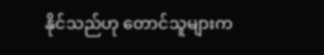နိုင်သည်ဟု တောင်သူများက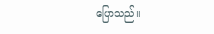ပြောသည်။